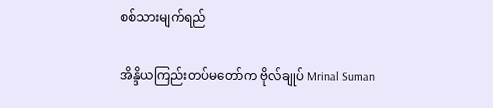စစ်သားမျက်ရည်

အိန္ဒိယကြည်းတပ်မတော်က ဗိုလ်ချုပ် Mrinal Suman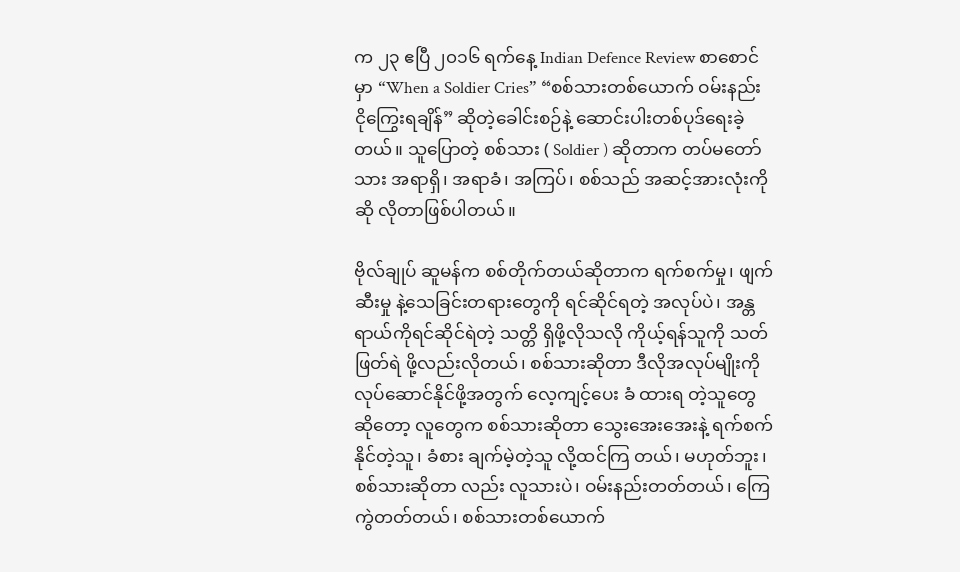က ၂၃ ဧပြီ ၂၀၁၆ ရက်နေ့ Indian Defence Review စာစောင်မှာ “When a Soldier Cries” “စစ်သားတစ်ယောက် ဝမ်းနည်း ငိုကြွေးရချိန်” ဆိုတဲ့ခေါင်းစဉ်နဲ့ ဆောင်းပါးတစ်ပုဒ်ရေးခဲ့တယ်။ သူပြောတဲ့ စစ်သား ( Soldier ) ဆိုတာက တပ်မတော်သား အရာရှိ၊ အရာခံ၊ အကြပ်၊ စစ်သည် အဆင့်အားလုံးကို ဆို လိုတာဖြစ်ပါတယ်။

ဗိုလ်ချုပ် ဆူမန်က စစ်တိုက်တယ်ဆိုတာက ရက်စက်မှု၊ ဖျက်ဆီးမှု နဲ့သေခြင်းတရားတွေကို ရင်ဆိုင်ရတဲ့ အလုပ်ပဲ၊ အန္တရာယ်ကိုရင်ဆိုင်ရဲတဲ့ သတ္တိ ရှိဖို့လိုသလို ကိုယ့်ရန်သူကို သတ်ဖြတ်ရဲ ဖို့လည်းလိုတယ်၊ စစ်သားဆိုတာ ဒီလိုအလုပ်မျိုးကို လုပ်ဆောင်နိုင်ဖို့အတွက် လေ့ကျင့်ပေး ခံ ထားရ တဲ့သူတွေ ဆိုတော့ လူတွေက စစ်သားဆိုတာ သွေးအေးအေးနဲ့ ရက်စက်နိုင်တဲ့သူ၊ ခံစား ချက်မဲ့တဲ့သူ လို့ထင်ကြ တယ်၊ မဟုတ်ဘူး၊ စစ်သားဆိုတာ လည်း လူသားပဲ၊ ဝမ်းနည်းတတ်တယ်၊ ကြေကွဲတတ်တယ်၊ စစ်သားတစ်ယောက်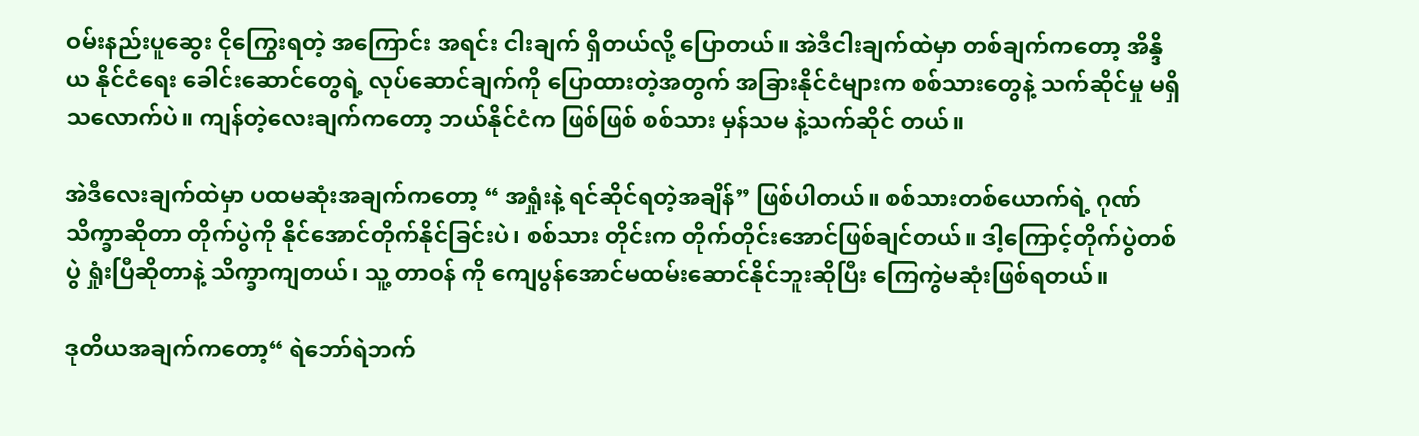ဝမ်းနည်းပူဆွေး ငိုကြွေးရတဲ့ အကြောင်း အရင်း ငါးချက် ရှိတယ်လို့ ပြောတယ်။ အဲဒီငါးချက်ထဲမှာ တစ်ချက်ကတော့ အိန္ဒိယ နိုင်ငံရေး ခေါင်းဆောင်တွေရဲ့ လုပ်ဆောင်ချက်ကို ပြောထားတဲ့အတွက် အခြားနိုင်ငံများက စစ်သားတွေနဲ့ သက်ဆိုင်မှု မရှိ သလောက်ပဲ။ ကျန်တဲ့လေးချက်ကတော့ ဘယ်နိုင်ငံက ဖြစ်ဖြစ် စစ်သား မှန်သမ နဲ့သက်ဆိုင် တယ်။

အဲဒီလေးချက်ထဲမှာ ပထမဆုံးအချက်ကတော့ “ အရှုံးနဲ့ ရင်ဆိုင်ရတဲ့အချိန်” ဖြစ်ပါတယ်။ စစ်သားတစ်ယောက်ရဲ့ ဂုဏ်သိက္ခာဆိုတာ တိုက်ပွဲကို နိုင်အောင်တိုက်နိုင်ခြင်းပဲ၊ စစ်သား တိုင်းက တိုက်တိုင်းအောင်ဖြစ်ချင်တယ်။ ဒါ့ကြောင့်တိုက်ပွဲတစ်ပွဲ ရှုံးပြီဆိုတာနဲ့ သိက္ခာကျတယ်၊ သူ့ တာဝန် ကို ကျေပွန်အောင်မထမ်းဆောင်နိုင်ဘူးဆိုပြီး ကြေကွဲမဆုံးဖြစ်ရတယ်။

ဒုတိယအချက်ကတော့“ ရဲဘော်ရဲဘက်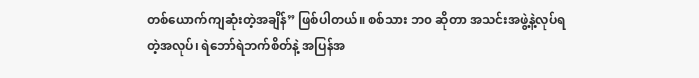တစ်ယောက်ကျဆုံးတဲ့အချိန်” ဖြစ်ပါတယ်။ စစ်သား ဘ၀ ဆိုတာ အသင်းအဖွဲ့နဲ့လုပ်ရတဲ့အလုပ်၊ ရဲဘော်ရဲဘက်စိတ်နဲ့ အပြန်အ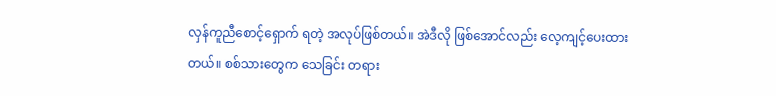လှန်ကူညီစောင့်ရှောက် ရတဲ့ အလုပ်ဖြစ်တယ်။ အဲဒီလို ဖြစ်အောင်လည်း လေ့ကျင့်ပေးထားတယ်။ စစ်သားတွေက သေခြင်း တရား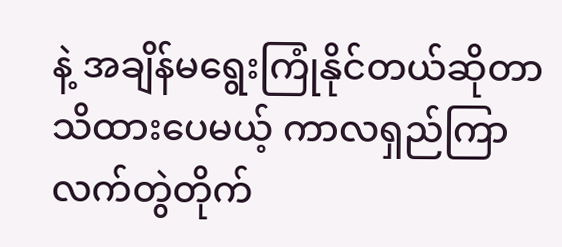နဲ့ အချိန်မရွေးကြုံနိုင်တယ်ဆိုတာ သိထားပေမယ့် ကာလရှည်ကြာ လက်တွဲတိုက်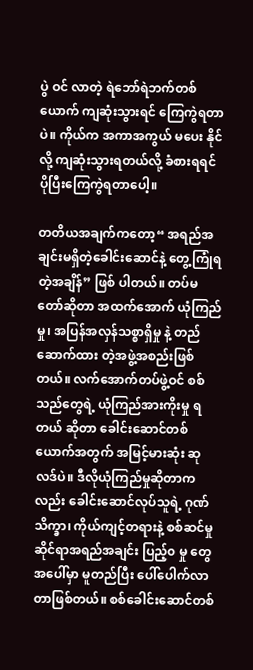ပွဲ ဝင် လာတဲ့ ရဲဘော်ရဲဘက်တစ်ယောက် ကျဆုံးသွားရင် ကြေကွဲရတာပဲ။ ကိုယ်က အကာအကွယ် မပေး နိုင်လို့ ကျဆုံးသွားရတယ်လို့ ခံစားရရင် ပိုပြီးကြေကွဲရတာပေါ့။

တတိယအချက်ကတော့“ အရည်အချင်းမရှိတဲ့ခေါင်းဆောင်နဲ့ တွေ့ကြုံရတဲ့အချိန်” ဖြစ် ပါတယ်။ တပ်မတော်ဆိုတာ အထက်အောက် ယုံကြည်မှု၊ အပြန်အလှန်သစ္စာရှိမှု နဲ့ တည်ဆောက်ထား တဲ့အဖွဲ့အစည်းဖြစ်တယ်။ လက်အောက်တပ်ဖွဲ့ဝင် စစ်သည်တွေရဲ့ ယုံကြည်အားကိုးမှု ရတယ် ဆိုတာ ခေါင်းဆောင်တစ်ယောက်အတွက် အမြင့်မားဆုံး ဆုလဒ်ပဲ။ ဒီလိုယုံကြည်မှုဆိုတာကလည်း ခေါင်းဆောင်လုပ်သူရဲ့ ဂုဏ်သိက္ခာ၊ ကိုယ်ကျင့်တရားနဲ့ စစ်ဆင်မှုဆိုင်ရာအရည်အချင်း ပြည့်၀ မှု တွေ အပေါ်မှာ မူတည်ပြီး ပေါ်ပေါက်လာတာဖြစ်တယ်။ စစ်ခေါင်းဆောင်တစ်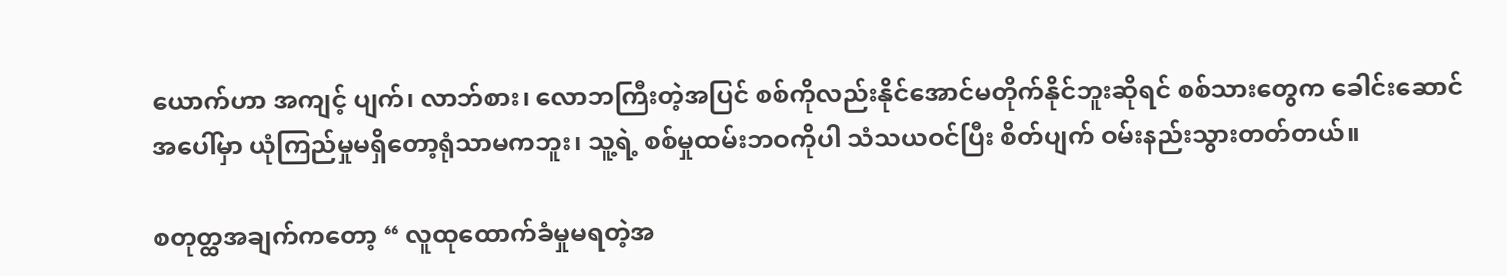ယောက်ဟာ အကျင့် ပျက်၊ လာဘ်စား၊ လောဘကြီးတဲ့အပြင် စစ်ကိုလည်းနိုင်အောင်မတိုက်နိုင်ဘူးဆိုရင် စစ်သားတွေက ခေါင်းဆောင်အပေါ်မှာ ယုံကြည်မှုမရှိတော့ရုံသာမကဘူး၊ သူ့ရဲ့ စစ်မှုထမ်းဘဝကိုပါ သံသယဝင်ပြီး စိတ်ပျက် ဝမ်းနည်းသွားတတ်တယ်။

စတုတ္ထအချက်ကတော့ “ လူထုထောက်ခံမှုမရတဲ့အ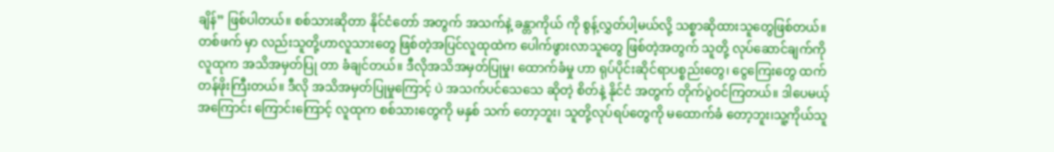ချိန်” ဖြစ်ပါတယ်။ စစ်သားဆိုတာ နိုင်ငံတော် အတွက် အသက်နဲ့ ခန္တာကိုယ် ကို စွန့်လွှတ်ပါ့မယ်လို့ သစ္စာဆိုထားသူတွေဖြစ်တယ်။ တစ်ဖက် မှာ လည်းသူတို့ဟာလူသားတွေ ဖြစ်တဲ့အပြင်လူထုထဲက ပေါက်ဖွားလာသူတွေ ဖြစ်တဲ့အတွက် သူတို့ လုပ်ဆောင်ချက်ကို လူထုက အသိအမှတ်ပြု တာ ခံချင်တယ်။ ဒီလိုအသိအမှတ်ပြုမှု၊ ထောက်ခံမှု ဟာ ရုပ်ပိုင်းဆိုင်ရာပစ္စည်းတွေ၊ ငွေကြေးတွေ ထက် တန်ဖိုးကြီးတယ်။ ဒီလို အသိအမှတ်ပြုမှုကြောင့် ပဲ အသက်ပင်သေသေ ဆိုတဲ့ စိတ်နဲ့ နိုင်ငံ အတွက် တိုက်ပွဲဝင်ကြတယ်။ ဒါပေမယ့် အကြောင်း ကြောင်းကြောင့် လူထုက စစ်သားတွေကို မနှစ် သက် တော့ဘူး၊ သူတို့လုပ်ရပ်တွေကို မထောက်ခံ တော့ဘူး၊သူ့ကိုယ်သူ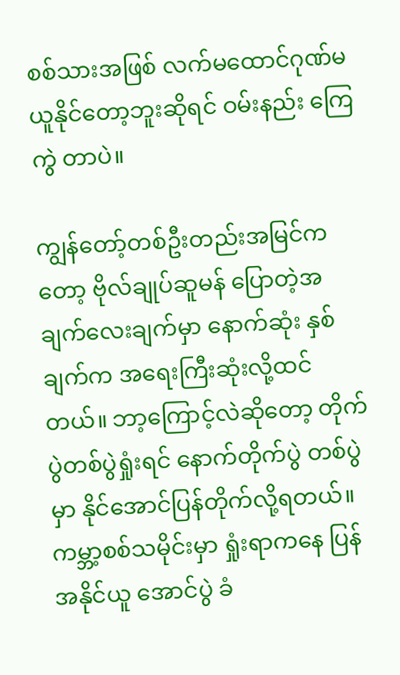စစ်သားအဖြစ် လက်မထောင်ဂုဏ်မယူနိုင်တော့ဘူးဆိုရင် ဝမ်းနည်း ကြေကွဲ တာပဲ။

ကျွန်တော့်တစ်ဦးတည်းအမြင်ကတော့ ဗိုလ်ချုပ်ဆူမန် ပြောတဲ့အချက်လေးချက်မှာ နောက်ဆုံး နှစ် ချက်က အရေးကြီးဆုံးလို့ထင်တယ်။ ဘာ့ကြောင့်လဲဆိုတော့ တိုက်ပွဲတစ်ပွဲရှုံးရင် နောက်တိုက်ပွဲ တစ်ပွဲ မှာ နိုင်အောင်ပြန်တိုက်လို့ရတယ်။ ကမ္ဘာ့စစ်သမိုင်းမှာ ရှုံးရာကနေ ပြန်အနိုင်ယူ အောင်ပွဲ ခံ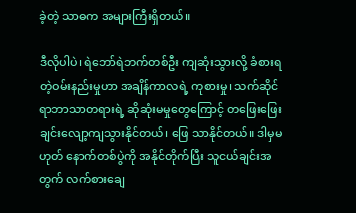ခဲ့တဲ့ သာဓက အများကြီးရှိတယ်။

ဒီလိုပါပဲ၊ ရဲဘော်ရဲဘက်တစ်ဦး ကျဆုံးသွားလို့ ခံစားရတဲ့ဝမ်းနည်းမှုဟာ အချိန်ကာလရဲ့ ကုစားမှု၊ သက်ဆိုင်ရာဘာသာတရားရဲ့ ဆိုဆုံးမမှုတွေကြောင့် တဖြေးဖြေးချင်းလျော့ကျသွားနိုင်တယ်၊ ဖြေ သာနိုင်တယ်။ ဒါမှမဟုတ် နောက်တစ်ပွဲကို အနိုင်တိုက်ပြီး သူငယ်ချင်းအတွက် လက်စားချေ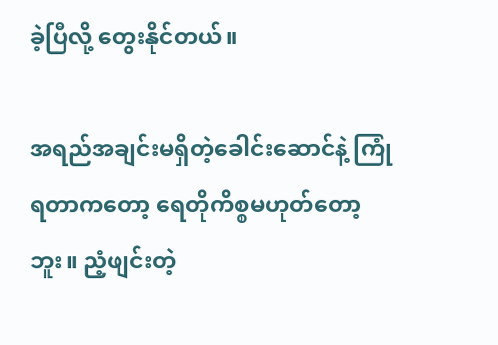ခဲ့ပြီလို့ တွေးနိုင်တယ်။

အရည်အချင်းမရှိတဲ့ခေါင်းဆောင်နဲ့ ကြုံရတာကတော့ ရေတိုကိစ္စမဟုတ်တော့ဘူး။ ညံ့ဖျင်းတဲ့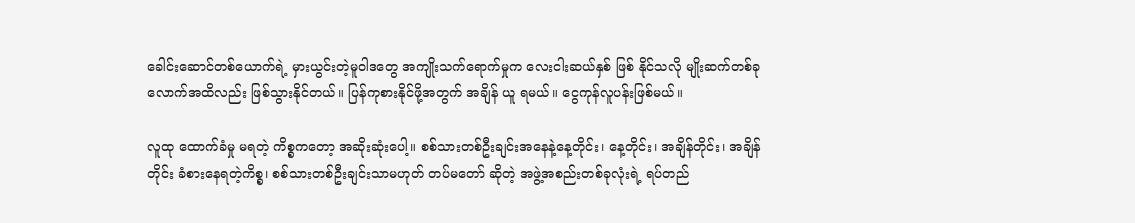ခေါင်းဆောင်တစ်ယောက်ရဲ့ မှားယွင်းတဲ့မူဝါဒတွေ အကျိုးသက်ရောက်မှုက လေးငါးဆယ်နှစ် ဖြစ် နိုင်သလို မျိုးဆက်တစ်ခုလောက်အထိလည်း ဖြစ်သွားနိုင်တယ်။ ပြန်ကုစားနိုင်ဖို့အတွက် အချိန် ယူ ရမယ်။ ငွေကုန်လူပန်းဖြစ်မယ်။

လူထု ထောက်ခံမှု မရတဲ့ ကိစ္စကတော့ အဆိုးဆုံးပေါ့။ စစ်သားတစ်ဦးချင်းအနေနဲ့နေ့တိုင်း၊ နေ့တိုင်း၊ အချိန်တိုင်း၊ အချိန်တိုင်း ခံစားနေရတဲ့ကိစ္စ၊ စစ်သားတစ်ဦးချင်းသာမဟုတ် တပ်မတော် ဆိုတဲ့ အဖွဲ့အစည်းတစ်ခုလုံးရဲ့ ရပ်တည်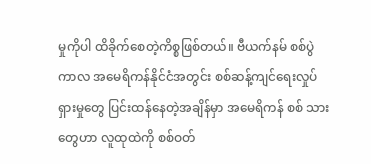မှုကိုပါ ထိခိုက်စေတဲ့ကိစ္စဖြစ်တယ်။ ဗီယက်နမ် စစ်ပွဲကာလ အမေရိကန်နိုင်ငံအတွင်း စစ်ဆန့်ကျင်ရေးလှုပ်ရှားမှုတွေ ပြင်းထန်နေတဲ့အချိန်မှာ အမေရိကန် စစ် သားတွေဟာ လူထုထဲကို စစ်ဝတ်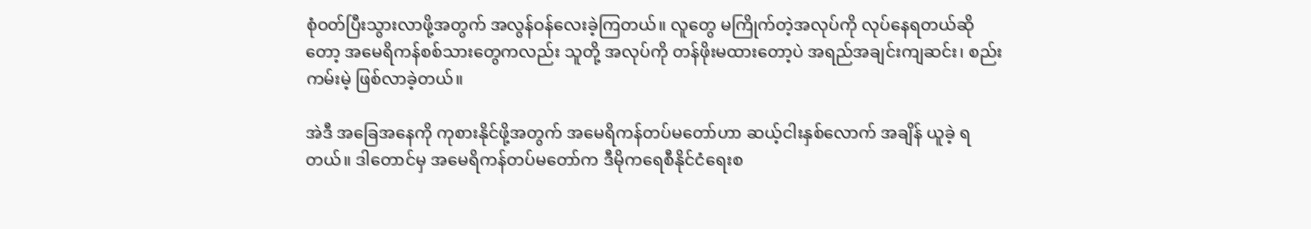စုံဝတ်ပြီးသွားလာဖို့အတွက် အလွန်ဝန်လေးခဲ့ကြတယ်။ လူတွေ မကြိုက်တဲ့အလုပ်ကို လုပ်နေရတယ်ဆိုတော့ အမေရိကန်စစ်သားတွေကလည်း သူတို့ အလုပ်ကို တန်ဖိုးမထားတော့ပဲ အရည်အချင်းကျဆင်း၊ စည်းကမ်းမဲ့ ဖြစ်လာခဲ့တယ်။

အဲဒီ အခြေအနေကို ကုစားနိုင်ဖို့အတွက် အမေရိကန်တပ်မတော်ဟာ ဆယ့်ငါးနှစ်လောက် အချိန် ယူခဲ့ ရတယ်။ ဒါတောင်မှ အမေရိကန်တပ်မတော်က ဒီမိုကရေစီနိုင်ငံရေးစ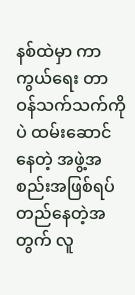နစ်ထဲမှာ ကာကွယ်ရေး တာဝန်သက်သက်ကိုပဲ ထမ်းဆောင်နေတဲ့ အဖွဲ့အစည်းအဖြစ်ရပ်တည်နေတဲ့အတွက် လူ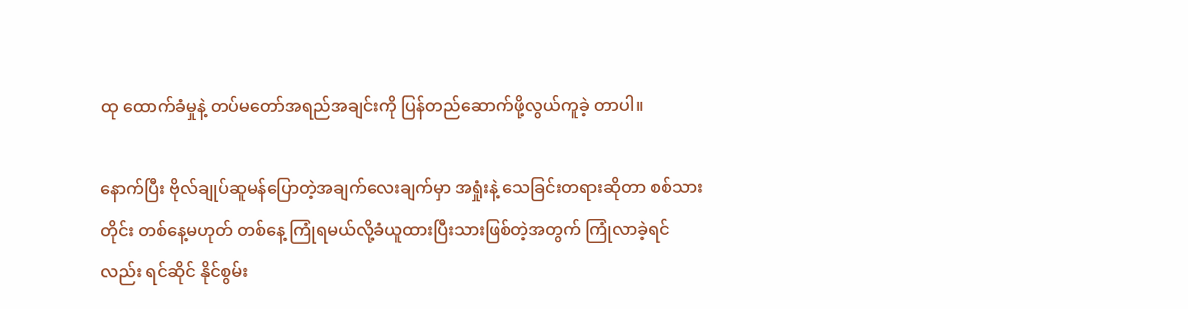ထု ထောက်ခံမှုနဲ့ တပ်မတော်အရည်အချင်းကို ပြန်တည်ဆောက်ဖို့လွယ်ကူခဲ့ တာပါ။

နောက်ပြီး ဗိုလ်ချုပ်ဆူမန်ပြောတဲ့အချက်လေးချက်မှာ အရှုံးနဲ့ သေခြင်းတရားဆိုတာ စစ်သားတိုင်း တစ်နေ့မဟုတ် တစ်နေ့ ကြုံရမယ်လို့ခံယူထားပြီးသားဖြစ်တဲ့အတွက် ကြုံလာခဲ့ရင်လည်း ရင်ဆိုင် နိုင်စွမ်း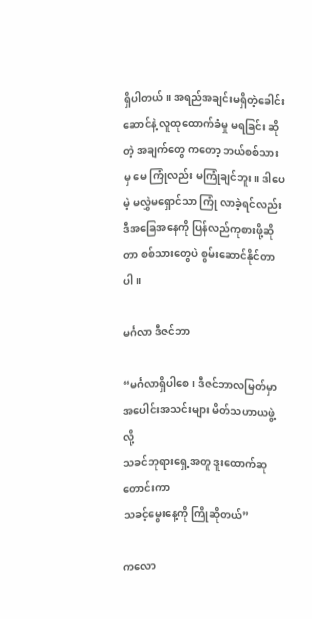ရှိပါတယ်။ အရည်အချင်းမရှိတဲ့ခေါင်းဆောင်နဲ့ လူထုထောက်ခံမှု မရခြင်း ဆိုတဲ့ အချက်တွေ ကတော့ ဘယ်စစ်သားမှ မေ ကြုံလည်း မကြုံချင်ဘူး။ ဒါပေမဲ့ မလွှဲမရှောင်သာ ကြုံ လာခဲ့ရင်လည်း ဒီအခြေအနေကို ပြန်လည်ကုစားဖို့ဆိုတာ စစ်သားတွေပဲ စွမ်းဆောင်နိုင်တာပါ။

မင်္ဂလာ ဒီဇင်ဘာ

“မင်္ဂလာရှိပါစေ၊ ဒီဇင်ဘာလမြတ်မှာ
အပေါင်းအသင်းများ မိတ်သဟာယဖွဲ့လို့
သခင်ဘုရားရှေ့အတူ ဒူးထောက်ဆုတောင်းကာ
သခင့်မွေးနေ့ကို ကြိုဆိုတယ်”

ကလော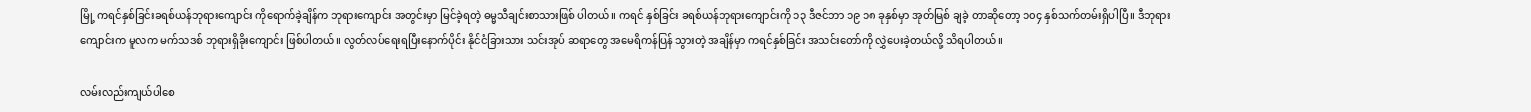မြို့ ကရင်နှစ်ခြင်းခရစ်ယန်ဘုရားကျောင်း ကိုရောက်ခဲ့ချိန်က ဘုရားကျောင်း အတွင်းမှာ မြင်ခဲ့ရတဲ့ ဓမ္မသီချင်းစာသားဖြစ် ပါတယ်။ ကရင် နှစ်ခြင်း ခရစ်ယန်ဘုရားကျောင်းကို ၁၃ ဒီဇင်ဘာ ၁၉ ၁၈ ခုနှစ်မှာ အုတ်မြစ် ချခဲ့ တာဆိုတော့ ၁၀၄ နှစ်သက်တမ်းရှိပါပြီ။ ဒီဘုရားကျောင်းက မူလက မက်သဒစ် ဘုရားရှိခိုးကျောင်း ဖြစ်ပါတယ်။ လွတ်လပ်ရေးရပြီးနောက်ပိုင်း နိုင်ငံခြားသား သင်းအုပ် ဆရာတွေ အမေရိကန်ပြန် သွားတဲ့ အချိန်မှာ ကရင်နှစ်ခြင်း အသင်းတော်ကို လွှဲပေးခဲ့တယ်လို့ သိရပါတယ်။

လမ်းလည်းကျယ်ပါစေ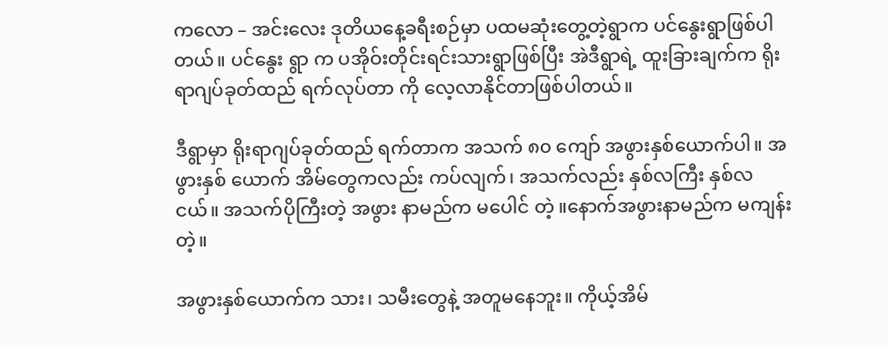ကလော – အင်းလေး ဒုတိယနေ့ခရီးစဉ်မှာ ပထမဆုံးတွေ့တဲ့ရွာက ပင်နွေးရွာဖြစ်ပါတယ်။ ပင်နွေး ရွာ က ပအိုဝ်းတိုင်းရင်းသားရွာဖြစ်ပြီး အဲဒီရွာရဲ့ ထူးခြားချက်က ရိုးရာဂျပ်ခုတ်ထည် ရက်လုပ်တာ ကို လေ့လာနိုင်တာဖြစ်ပါတယ်။

ဒီရွာမှာ ရိုးရာဂျပ်ခုတ်ထည် ရက်တာက အသက် ၈၀ ကျော် အဖွားနှစ်ယောက်ပါ။ အဖွားနှစ် ယောက် အိမ်တွေကလည်း ကပ်လျက်၊ အသက်လည်း နှစ်လကြီး နှစ်လ ငယ်။ အသက်ပိုကြီးတဲ့ အဖွား နာမည်က မပေါင် တဲ့ ။နောက်အဖွားနာမည်က မကျန်းတဲ့။

အဖွားနှစ်ယောက်က သား၊ သမီးတွေနဲ့ အတူမနေဘူး။ ကိုယ့်အိမ်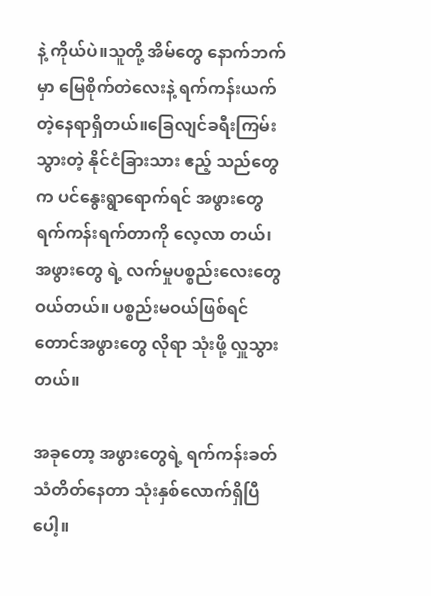နဲ့ ကိုယ်ပဲ။သူတို့ အိမ်တွေ နောက်ဘက်မှာ မြေစိုက်တဲလေးနဲ့ ရက်ကန်းယက်တဲ့နေရာရှိတယ်။ခြေလျင်ခရီးကြမ်းသွားတဲ့ နိုင်ငံခြားသား ဧည့် သည်တွေက ပင်နွေးရွာရောက်ရင် အဖွားတွေ ရက်ကန်းရက်တာကို လေ့လာ တယ်၊ အဖွားတွေ ရဲ့ လက်မှုပစ္စည်းလေးတွေ ဝယ်တယ်။ ပစ္စည်းမဝယ်ဖြစ်ရင်တောင်အဖွားတွေ လိုရာ သုံးဖို့ လှူသွားတယ်။

အခုတော့ အဖွားတွေရဲ့ ရက်ကန်းခတ်သံတိတ်နေတာ သုံးနှစ်လောက်ရှိပြီပေါ့။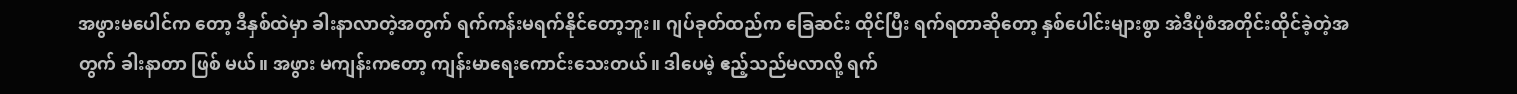အဖွားမပေါင်က တော့ ဒီနှစ်ထဲမှာ ခါးနာလာတဲ့အတွက် ရက်ကန်းမရက်နိုင်တော့ဘူး။ ဂျပ်ခုတ်ထည်က ခြေဆင်း ထိုင်ပြီး ရက်ရတာဆိုတော့ နှစ်ပေါင်းများစွာ အဲဒီပုံစံအတိုင်းထိုင်ခဲ့တဲ့အတွက် ခါးနာတာ ဖြစ် မယ်။ အဖွား မကျန်းကတော့ ကျန်းမာရေးကောင်းသေးတယ်။ ဒါပေမဲ့ ဧည့်သည်မလာလို့ ရက်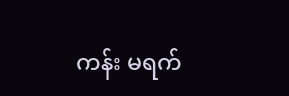ကန်း မရက်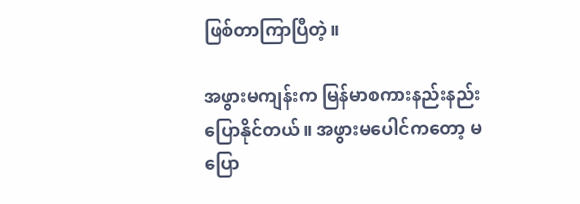ဖြစ်တာကြာပြီတဲ့။

အဖွားမကျန်းက မြန်မာစကားနည်းနည်းပြောနိုင်တယ်။ အဖွားမပေါင်ကတော့ မပြော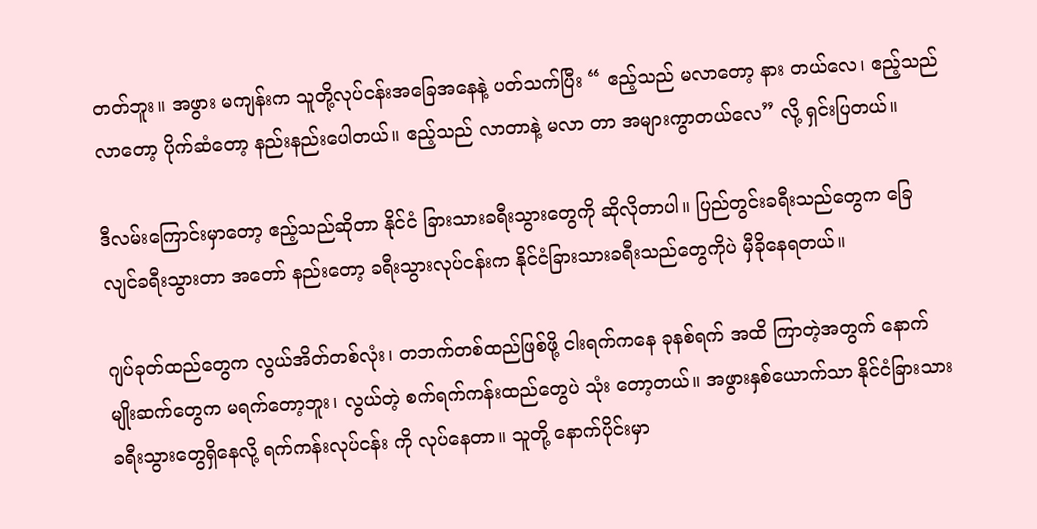တတ်ဘူး။ အဖွား မကျန်းက သူတို့လုပ်ငန်းအခြေအနေနဲ့ ပတ်သက်ပြီး “ ဧည့်သည် မလာတော့ နား တယ်လေ၊ ဧည့်သည်လာတော့ ပိုက်ဆံတော့ နည်းနည်းပေါတယ်။ ဧည့်သည် လာတာနဲ့ မလာ တာ အများကွာတယ်လေ” လို့ ရှင်းပြတယ်။

ဒီလမ်းကြောင်းမှာတော့ ဧည့်သည်ဆိုတာ နိုင်ငံ ခြားသားခရီးသွားတွေကို ဆိုလိုတာပါ။ ပြည်တွင်းခရီးသည်တွေက ခြေလျင်ခရီးသွားတာ အတော် နည်းတော့ ခရီးသွားလုပ်ငန်းက နိုင်ငံခြားသားခရီးသည်တွေကိုပဲ မှီခိုနေရတယ်။

ဂျပ်ခုတ်ထည်တွေက လွယ်အိတ်တစ်လုံး၊ တဘက်တစ်ထည်ဖြစ်ဖို့ ငါးရက်ကနေ ခုနစ်ရက် အထိ ကြာတဲ့အတွက် နောက်မျိုးဆက်တွေက မရက်တော့ဘူး၊ လွယ်တဲ့ စက်ရက်ကန်းထည်တွေပဲ သုံး တော့တယ်။ အဖွားနှစ်ယောက်သာ နိုင်ငံခြားသားခရီးသွားတွေရှိနေလို့ ရက်ကန်းလုပ်ငန်း ကို လုပ်နေတာ။ သူတို့ နောက်ပိုင်းမှာ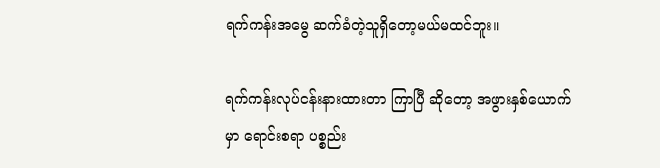ရက်ကန်းအမွေ ဆက်ခံတဲ့သူရှိတော့မယ်မထင်ဘူး။

ရက်ကန်းလုပ်ငန်းနားထားတာ ကြာပြီ ဆိုတော့ အဖွားနှစ်ယောက်မှာ ရောင်းစရာ ပစ္စည်း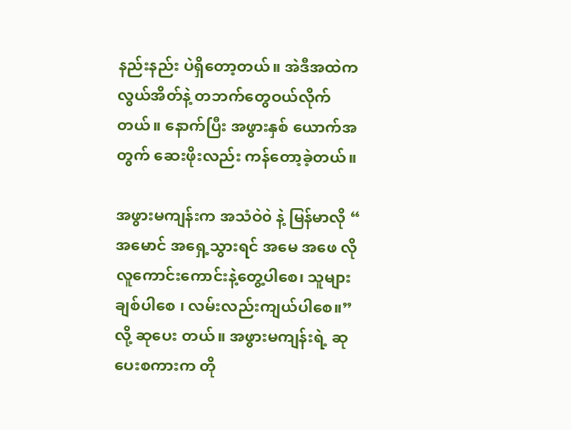နည်းနည်း ပဲရှိတော့တယ်။ အဲဒီအထဲက လွယ်အိတ်နဲ့ တဘက်တွေဝယ်လိုက်တယ်။ နောက်ပြီး အဖွားနှစ် ယောက်အတွက် ဆေးဖိုးလည်း ကန်တော့ခဲ့တယ်။

အဖွားမကျန်းက အသံဝဲ၀ဲ နဲ့ မြန်မာလို “ အမောင် အရှေ့သွားရင် အမေ အဖေ လို လူကောင်းကောင်းနဲ့တွေ့ပါစေ၊ သူများချစ်ပါစေ ၊ လမ်းလည်းကျယ်ပါစေ။” လို့ ဆုပေး တယ်။ အဖွားမကျန်းရဲ့ ဆုပေးစကားက တို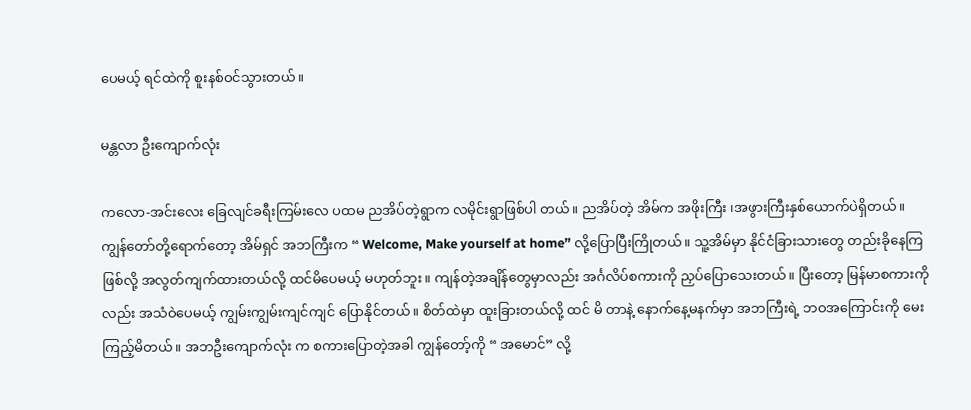ပေမယ့် ရင်ထဲကို စူးနစ်ဝင်သွားတယ်။

မန္တလာ ဦးကျောက်လုံး

ကလော-အင်းလေး ခြေလျင်ခရီးကြမ်းလေ ပထမ ညအိပ်တဲ့ရွာက လမိုင်းရွာဖြစ်ပါ တယ်။ ညအိပ်တဲ့ အိမ်က အဖိုးကြီး ၊အဖွားကြီးနှစ်ယောက်ပဲရှိတယ်။ ကျွန်တော်တို့ရောက်တော့ အိမ်ရှင် အဘကြီးက “ Welcome, Make yourself at home” လို့ပြောပြီးကြိုတယ်။ သူ့အိမ်မှာ နိုင်ငံခြားသားတွေ တည်းခိုနေကြဖြစ်လို့ အလွတ်ကျက်ထားတယ်လို့ ထင်မိပေမယ့် မဟုတ်ဘူး။ ကျန်တဲ့အချိန်တွေမှာလည်း အင်္ဂလိပ်စကားကို ညှပ်ပြောသေးတယ်။ ပြီးတော့ မြန်မာစကားကို လည်း အသံဝဲပေမယ့် ကျွမ်းကျွမ်းကျင်ကျင် ပြောနိုင်တယ်။ စိတ်ထဲမှာ ထူးခြားတယ်လို့ ထင် မိ တာနဲ့ နောက်နေ့မနက်မှာ အဘကြီးရဲ့ ဘဝအကြောင်းကို မေးကြည့်မိတယ်။ အဘဦးကျောက်လုံး က စကားပြောတဲ့အခါ ကျွန်တော့်ကို “ အမောင်” လို့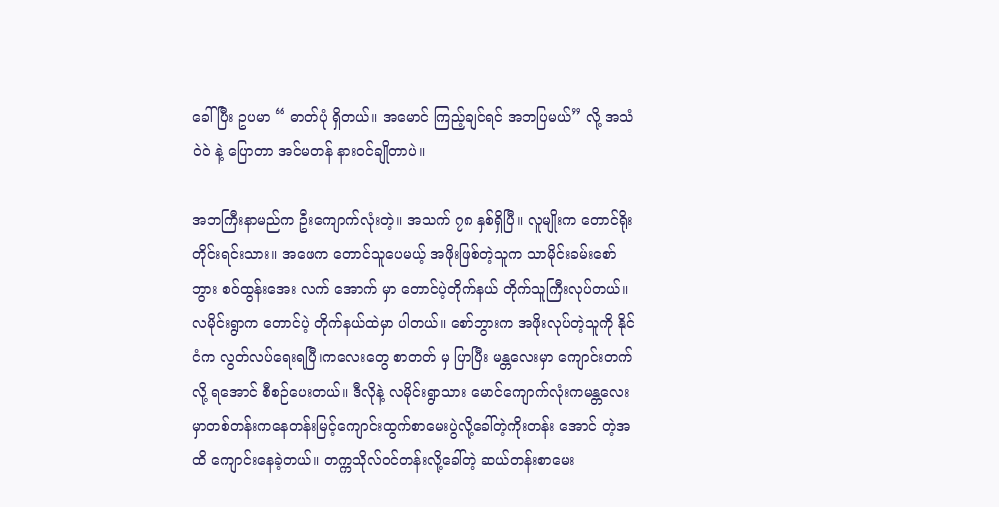ခေါ်ပြီး ဥပမာ “ ဓာတ်ပုံ ရှိတယ်။ အမောင် ကြည့်ချင်ရင် အဘပြမယ်” လို့ အသံဝဲ၀ဲ နဲ့ ပြောတာ အင်မတန် နားဝင်ချိုတာပဲ။

အဘကြီးနာမည်က ဦးကျောက်လုံးတဲ့။ အသက် ၇၈ နှစ်ရှိပြီ။ လူမျိုးက တောင်ရိုး တိုင်းရင်းသား။ အဖေက တောင်သူပေမယ့် အဖိုးဖြစ်တဲ့သူက သာမိုင်းခမ်းစော်ဘွား စဝ်ထွန်းအေး လက် အောက် မှာ တောင်ပဲ့တိုက်နယ် တိုက်သူကြီးလုပ်တယ်။ လမိုင်းရွာက တောင်ပဲ့ တိုက်နယ်ထဲမှာ ပါတယ်။ စော်ဘွားက အဖိုးလုပ်တဲ့သူကို နိုင်ငံက လွတ်လပ်ရေးရပြီ၊ကလေးတွေ စာတတ် မှ ပြာပြီး မန္တလေးမှာ ကျောင်းတက်လို့ ရအောင် စီစဉ်ပေးတယ်။ ဒီလိုနဲ့ လမိုင်းရွာသား မောင်ကျောက်လုံးကမန္တလေးမှာတစ်တန်းကနေတန်းမြင့်ကျောင်းထွက်စာမေးပွဲလို့ခေါ်တဲ့ကိုးတန်း အောင် တဲ့အထိ ကျောင်းနေခဲ့တယ်။ တက္ကသိုလ်ဝင်တန်းလို့ခေါ်တဲ့ ဆယ်တန်းစာမေး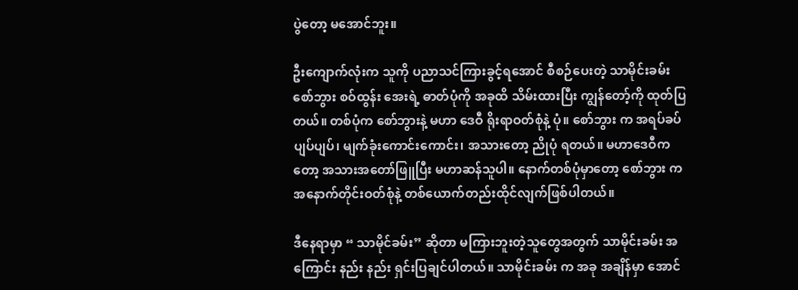ပွဲတော့ မအောင်ဘူး။

ဦးကျောက်လုံးက သူကို ပညာသင်ကြားခွင့်ရအောင် စီစဉ်ပေးတဲ့ သာမိုင်းခမ်းစော်ဘွား စဝ်ထွန်း အေးရဲ့ ဓာတ်ပုံကို အခုထိ သိမ်းထားပြီး ကျွန်တော့်ကို ထုတ်ပြတယ်။ တစ်ပုံက စော်ဘွားနဲ့ မဟာ ဒေဝီ ရိုးရာဝတ်စုံနဲ့ ပုံ။ စော်ဘွား က အရပ်ခပ်ပျပ်ပျပ်၊ မျက်ခုံးကောင်းကောင်း၊ အသားတော့ ညိုပုံ ရတယ်။ မဟာဒေဝီကတော့ အသားအတော်ဖြူပြီး မဟာဆန်သူပါ။ နောက်တစ်ပုံမှာတော့ စော်ဘွား က အနောက်တိုင်းဝတ်စုံနဲ့ တစ်ယောက်တည်းထိုင်လျက်ဖြစ်ပါတယ်။

ဒီနေရာမှာ “ သာမိုင်ခမ်း” ဆိုတာ မကြားဘူးတဲ့သူတွေအတွက် သာမိုင်းခမ်း အကြောင်း နည်း နည်း ရှင်းပြချင်ပါတယ်။ သာမိုင်းခမ်း က အခု အချိန်မှာ အောင်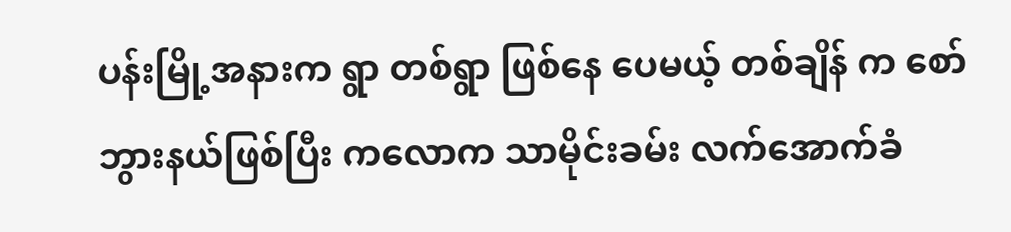ပန်းမြို့အနားက ရွာ တစ်ရွာ ဖြစ်နေ ပေမယ့် တစ်ချိန် က စော်ဘွားနယ်ဖြစ်ပြီး ကလောက သာမိုင်းခမ်း လက်အောက်ခံ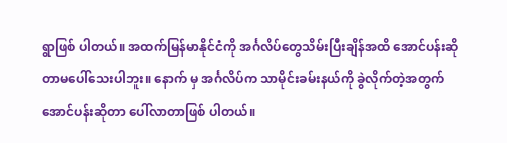ရွာဖြစ် ပါတယ်။ အထက်မြန်မာနိုင်ငံကို အင်္ဂလိပ်တွေသိမ်းပြီးချိန်အထိ အောင်ပန်းဆိုတာမပေါ်သေးပါဘူး။ နောက် မှ အင်္ဂလိပ်က သာမိုင်းခမ်းနယ်ကို ခွဲလိုက်တဲ့အတွက် အောင်ပန်းဆိုတာ ပေါ်လာတာဖြစ် ပါတယ်။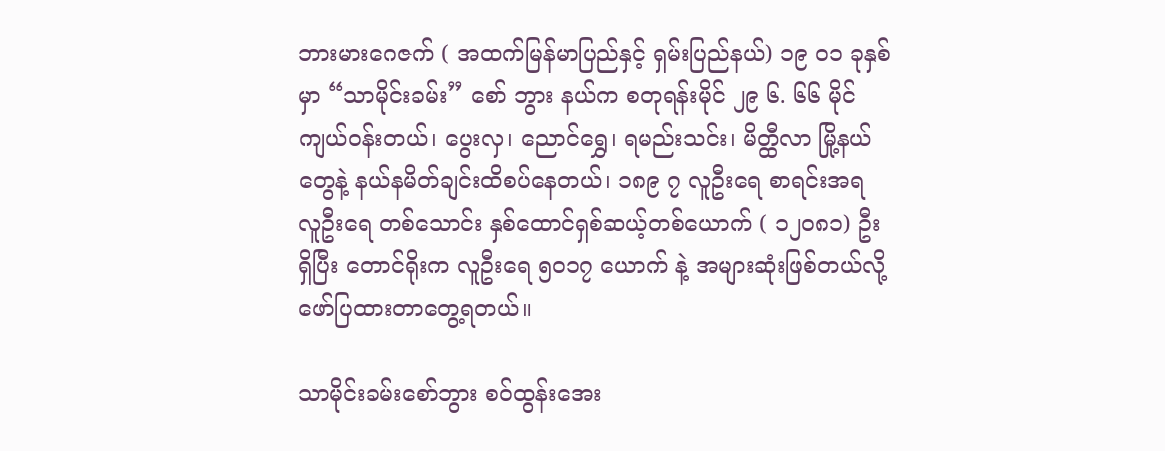ဘားမားဂေဇက် ( အထက်မြန်မာပြည်နှင့် ရှမ်းပြည်နယ်) ၁၉ ၀၁ ခုနှစ်မှာ “သာမိုင်းခမ်း” စော် ဘွား နယ်က စတုရန်းမိုင် ၂၉ ၆. ၆၆ မိုင်ကျယ်ဝန်းတယ်၊ ပွေးလှ၊ ညောင်ရွှေ၊ ရမည်းသင်း၊ မိတ္ထီလာ မြို့နယ်တွေနဲ့ နယ်နမိတ်ချင်းထိစပ်နေတယ်၊ ၁၈၉ ၇ လူဦးရေ စာရင်းအရ လူဦးရေ တစ်သောင်း နှစ်ထောင်ရှစ်ဆယ့်တစ်ယောက် ( ၁၂၀၈၁) ဦး ရှိပြီး တောင်ရိုးက လူဦးရေ ၅၀၁၇ ယောက် နဲ့ အများဆုံးဖြစ်တယ်လို့ ဖော်ပြထားတာတွေ့ရတယ်။

သာမိုင်းခမ်းစော်ဘွား စဝ်ထွန်းအေး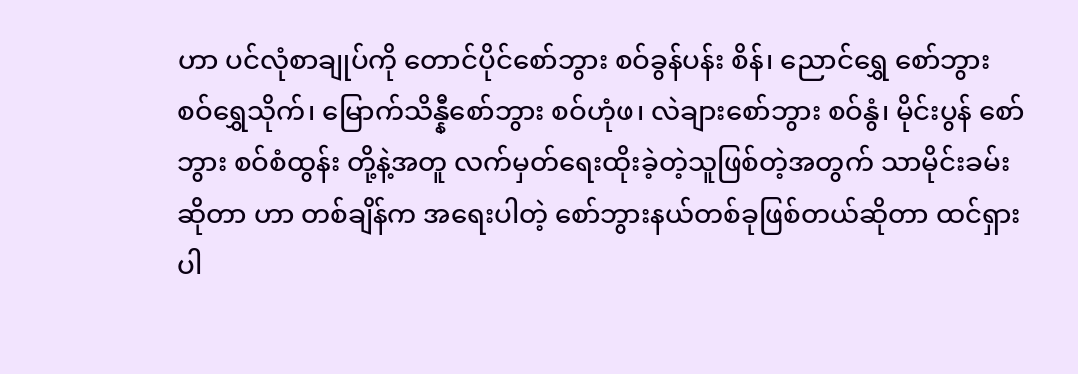ဟာ ပင်လုံစာချုပ်ကို တောင်ပိုင်စော်ဘွား စဝ်ခွန်ပန်း စိန်၊ ညောင်ရွှေ စော်ဘွား စဝ်ရွှေသိုက်၊ မြောက်သိန္နီစော်ဘွား စဝ်ဟုံဖ၊ လဲချားစော်ဘွား စဝ်နွံ၊ မိုင်းပွန် စော် ဘွား စဝ်စံထွန်း တို့နဲ့အတူ လက်မှတ်ရေးထိုးခဲ့တဲ့သူဖြစ်တဲ့အတွက် သာမိုင်းခမ်း ဆိုတာ ဟာ တစ်ချိန်က အရေးပါတဲ့ စော်ဘွားနယ်တစ်ခုဖြစ်တယ်ဆိုတာ ထင်ရှားပါ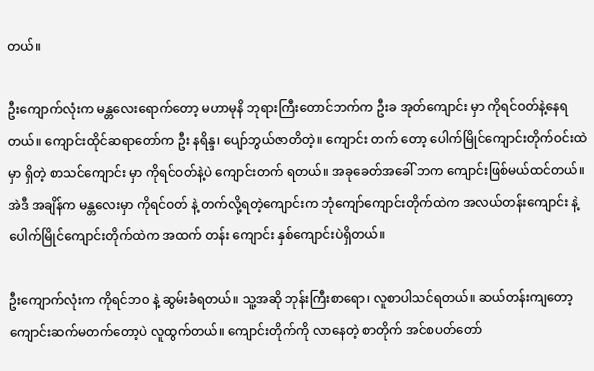တယ်။

ဦးကျောက်လုံးက မန္တလေးရောက်တော့ မဟာမုနိ ဘုရားကြီးတောင်ဘက်က ဦးခ အုတ်ကျောင်း မှာ ကိုရင်ဝတ်နဲ့နေရတယ်။ ကျောင်းထိုင်ဆရာတော်က ဦး နရိန္ဒ၊ ပျော်ဘွယ်ဇာတိတဲ့။ ကျောင်း တက် တော့ ပေါက်မြိုင်ကျောင်းတိုက်ဝင်းထဲမှာ ရှိတဲ့ စာသင်ကျောင်း မှာ ကိုရင်ဝတ်နဲ့ပဲ ကျောင်းတက် ရတယ်။ အခုခေတ်အခေါ် ဘက ကျောင်းဖြစ်မယ်ထင်တယ်။ အဲဒီ အချိန်က မန္တလေးမှာ ကိုရင်ဝတ် နဲ့ တက်လို့ရတဲ့ကျောင်းက ဘုံကျော်ကျောင်းတိုက်ထဲက အလယ်တန်းကျောင်း နဲ့ ပေါက်မြိုင်ကျောင်းတိုက်ထဲက အထက် တန်း ကျောင်း နှစ်ကျောင်းပဲရှိတယ်။

ဦးကျောက်လုံးက ကိုရင်ဘ၀ နဲ့ ဆွမ်းခံရတယ်။ သူ့အဆို ဘုန်းကြီးစာရော၊ လူစာပါသင်ရတယ်။ ဆယ်တန်းကျတော့ ကျောင်းဆက်မတက်တော့ပဲ လူထွက်တယ်။ ကျောင်းတိုက်ကို လာနေတဲ့ စာတိုက် အင်စပတ်တော်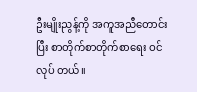ဦးမျိုးညွန့်ကို အကူအညီတောင်းပြီး စာတိုက်စာတိုက်စာရေး ဝင်လုပ် တယ်။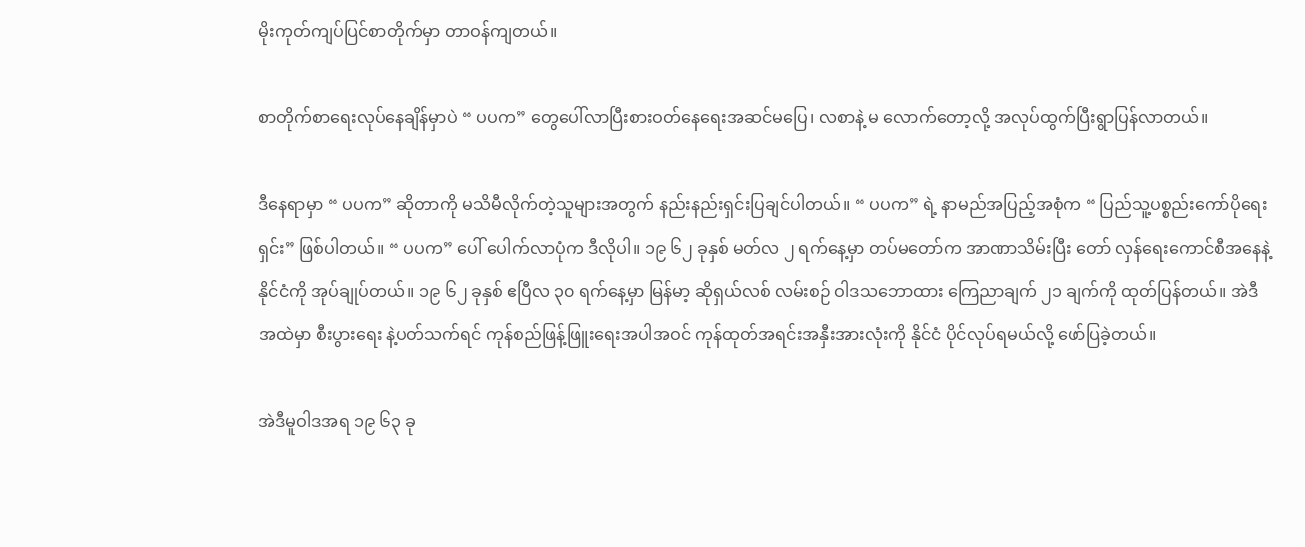မိုးကုတ်ကျပ်ပြင်စာတိုက်မှာ တာဝန်ကျတယ်။

စာတိုက်စာရေးလုပ်နေချိန်မှာပဲ “ ပပက” တွေပေါ်လာပြီးစားဝတ်နေရေးအဆင်မပြေ၊ လစာနဲ့ မ လောက်တော့လို့ အလုပ်ထွက်ပြီးရွာပြန်လာတယ်။

ဒီနေရာမှာ “ ပပက” ဆိုတာကို မသိမီလိုက်တဲ့သူများအတွက် နည်းနည်းရှင်းပြချင်ပါတယ်။ “ ပပက” ရဲ့ နာမည်အပြည့်အစုံက “ ပြည်သူ့ပစ္စည်းကော်ပိုရေးရှင်း” ဖြစ်ပါတယ်။ “ ပပက” ပေါ် ပေါက်လာပုံက ဒီလိုပါ။ ၁၉ ၆၂ ခုနှစ် မတ်လ ၂ ရက်နေ့မှာ တပ်မတော်က အာဏာသိမ်းပြီး တော် လှန်ရေးကောင်စီအနေနဲ့ နိုင်ငံကို အုပ်ချုပ်တယ်။ ၁၉ ၆၂ ခုနှစ် ဧပြီလ ၃၀ ရက်နေ့မှာ မြန်မာ့ ဆိုရှယ်လစ် လမ်းစဉ် ဝါဒသဘောထား ကြေညာချက် ၂၁ ချက်ကို ထုတ်ပြန်တယ်။ အဲဒီ အထဲမှာ စီးပွားရေး နဲ့ပတ်သက်ရင် ကုန်စည်ဖြန့်ဖြူးရေးအပါအဝင် ကုန်ထုတ်အရင်းအနှီးအားလုံးကို နိုင်ငံ ပိုင်လုပ်ရမယ်လို့ ဖော်ပြခဲ့တယ်။

အဲဒီမူဝါဒအရ ၁၉ ၆၃ ခု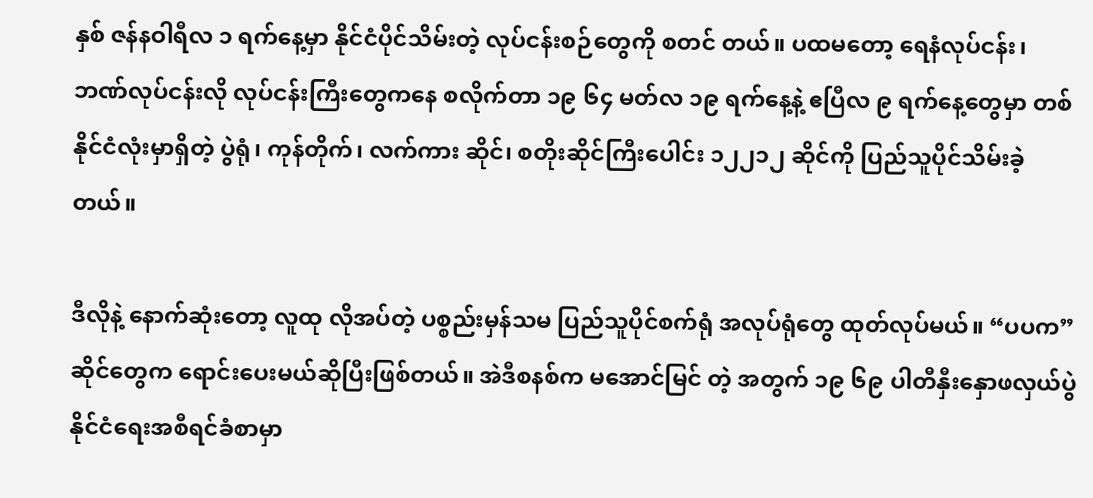နှစ် ဇန်နဝါရီလ ၁ ရက်နေ့မှာ နိုင်ငံပိုင်သိမ်းတဲ့ လုပ်ငန်းစဉ်တွေကို စတင် တယ်။ ပထမတော့ ရေနံလုပ်ငန်း၊ ဘဏ်လုပ်ငန်းလို လုပ်ငန်းကြီးတွေကနေ စလိုက်တာ ၁၉ ၆၄ မတ်လ ၁၉ ရက်နေ့နဲ့ ဧပြီလ ၉ ရက်နေ့တွေမှာ တစ်နိုင်ငံလုံးမှာရှိတဲ့ ပွဲရုံ၊ ကုန်တိုက်၊ လက်ကား ဆိုင်၊ စတိုးဆိုင်ကြီးပေါင်း ၁၂၂၁၂ ဆိုင်ကို ပြည်သူပိုင်သိမ်းခဲ့တယ်။

ဒီလိုနဲ့ နောက်ဆုံးတော့ လူထု လိုအပ်တဲ့ ပစ္စည်းမှန်သမ ပြည်သူပိုင်စက်ရုံ အလုပ်ရုံတွေ ထုတ်လုပ်မယ်။ “ပပက” ဆိုင်တွေက ရောင်းပေးမယ်ဆိုပြီးဖြစ်တယ်။ အဲဒီစနစ်က မအောင်မြင် တဲ့ အတွက် ၁၉ ၆၉ ပါတီနှီးနှောဖလှယ်ပွဲ နိုင်ငံရေးအစီရင်ခံစာမှာ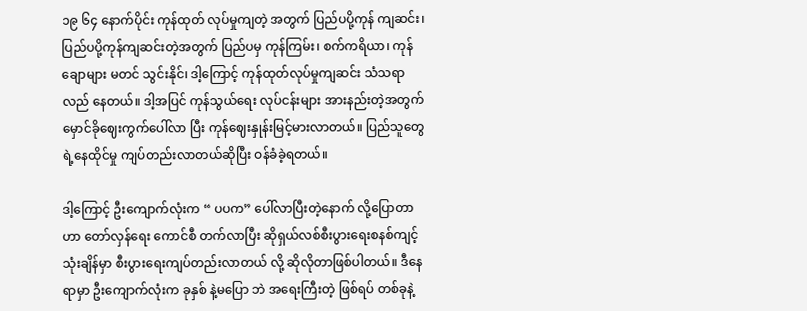၁၉ ၆၄ နောက်ပိုင်း ကုန်ထုတ် လုပ်မှုကျတဲ့ အတွက် ပြည်ပပို့ကုန် ကျဆင်း၊ပြည်ပပို့ကုန်ကျဆင်းတဲ့အတွက် ပြည်ပမှ ကုန်ကြမ်း၊ စက်ကရိယာ၊ ကုန်ချောများ မတင် သွင်းနိုင်၊ ဒါ့ကြောင့် ကုန်ထုတ်လုပ်မှုကျဆင်း သံသရာ လည် နေတယ်။ ဒါ့အပြင် ကုန်သွယ်ရေး လုပ်ငန်းများ အားနည်းတဲ့အတွက် မှောင်ခိုဈေးကွက်ပေါ်လာ ပြီး ကုန်ဈေးနှုန်းမြင့်မားလာတယ်။ ပြည်သူတွေရဲ့နေထိုင်မှု ကျပ်တည်းလာတယ်ဆိုပြီး ဝန်ခံခဲ့ရတယ်။

ဒါ့ကြောင့် ဦးကျောက်လုံးက “ ပပက” ပေါ်လာပြီးတဲ့နောက် လို့ပြောတာဟာ တော်လှန်ရေး ကောင်စီ တက်လာပြီး ဆိုရှယ်လစ်စီးပွားရေးစနစ်ကျင့်သုံးချိန်မှာ စီးပွားရေးကျပ်တည်းလာတယ် လို့ ဆိုလိုတာဖြစ်ပါတယ်။ ဒီနေရာမှာ ဦးကျောက်လုံးက ခုနှစ် နဲ့မပြော ဘဲ အရေးကြီးတဲ့ ဖြစ်ရပ် တစ်ခုနဲ့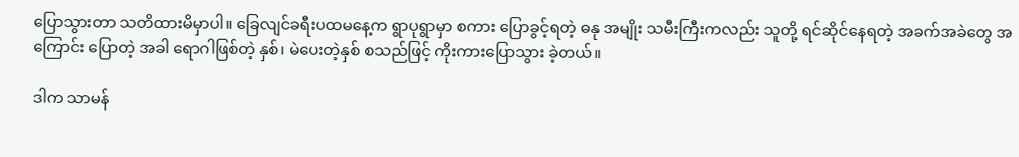ပြောသွားတာ သတိထားမိမှာပါ။ ခြေလျင်ခရီးပထမနေ့က ရွာပုရွာမှာ စကား ပြောခွင့်ရတဲ့ ဓနု အမျိုး သမီးကြီးကလည်း သူတို့ ရင်ဆိုင်နေရတဲ့ အခက်အခဲတွေ အကြောင်း ပြောတဲ့ အခါ ရောဂါဖြစ်တဲ့ နှစ်၊ မဲပေးတဲ့နှစ် စသည်ဖြင့် ကိုးကားပြောသွား ခဲ့တယ်။

ဒါက သာမန်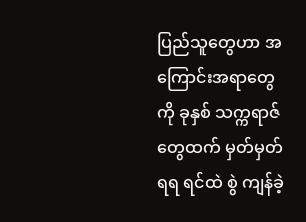ပြည်သူတွေဟာ အကြောင်းအရာတွေကို ခုနှစ် သက္ကရာဇ်တွေထက် မှတ်မှတ်ရရ ရင်ထဲ စွဲ ကျန်ခဲ့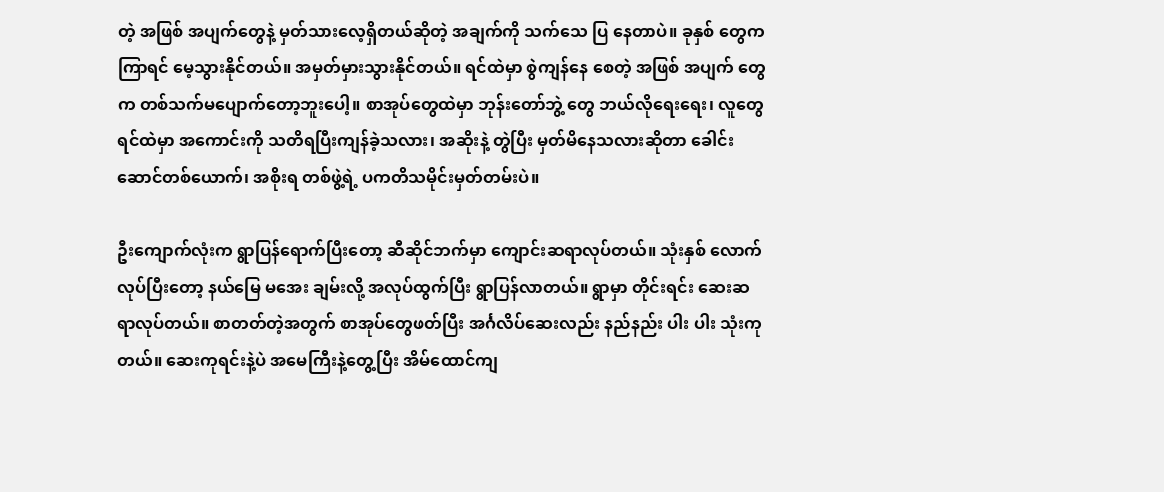တဲ့ အဖြစ် အပျက်တွေနဲ့ မှတ်သားလေ့ရှိတယ်ဆိုတဲ့ အချက်ကို သက်သေ ပြ နေတာပဲ။ ခုနှစ် တွေက ကြာရင် မေ့သွားနိုင်တယ်။ အမှတ်မှားသွားနိုင်တယ်။ ရင်ထဲမှာ စွဲကျန်နေ စေတဲ့ အဖြစ် အပျက် တွေက တစ်သက်မပျောက်တော့ဘူးပေါ့။ စာအုပ်တွေထဲမှာ ဘုန်းတော်ဘွဲ့ တွေ ဘယ်လိုရေးရေး၊ လူတွေ ရင်ထဲမှာ အကောင်းကို သတိရပြီးကျန်ခဲ့သလား၊ အဆိုးနဲ့ တွဲပြီး မှတ်မိနေသလားဆိုတာ ခေါင်းဆောင်တစ်ယောက်၊ အစိုးရ တစ်ဖွဲ့ရဲ့ ပကတိသမိုင်းမှတ်တမ်းပဲ။

ဦးကျောက်လုံးက ရွာပြန်ရောက်ပြီးတော့ ဆီဆိုင်ဘက်မှာ ကျောင်းဆရာလုပ်တယ်။ သုံးနှစ် လောက်လုပ်ပြီးတော့ နယ်မြေ မအေး ချမ်းလို့ အလုပ်ထွက်ပြီး ရွာပြန်လာတယ်။ ရွာမှာ တိုင်းရင်း ဆေးဆရာလုပ်တယ်။ စာတတ်တဲ့အတွက် စာအုပ်တွေဖတ်ပြီး အင်္ဂလိပ်ဆေးလည်း နည်နည်း ပါး ပါး သုံးကုတယ်။ ဆေးကုရင်းနဲ့ပဲ အမေကြီးနဲ့တွေ့ပြီး အိမ်ထောင်ကျ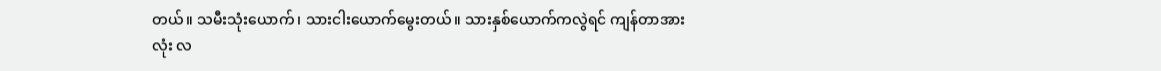တယ်။ သမီးသုံးယောက်၊ သားငါးယောက်မွေးတယ်။ သားနှစ်ယောက်ကလွဲရင် ကျန်တာအားလုံး လ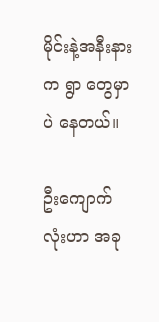မိုင်းနဲ့အနီးနားက ရွာ တွေမှာပဲ နေတယ်။

ဦးကျောက်လုံးဟာ အခု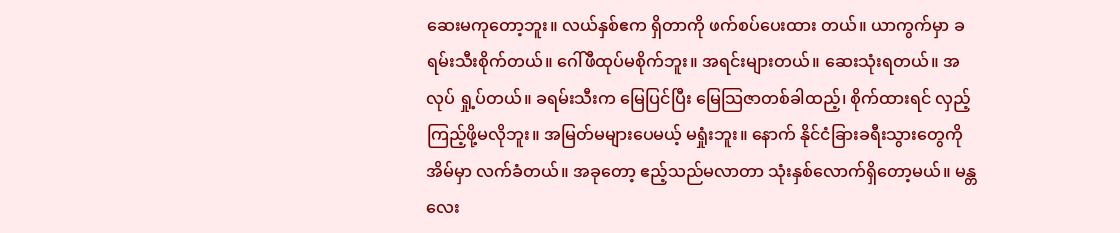ဆေးမကုတော့ဘူး။ လယ်နှစ်ဧက ရှိတာကို ဖက်စပ်ပေးထား တယ်။ ယာကွက်မှာ ခရမ်းသီးစိုက်တယ်။ ဂေါ်ဖီထုပ်မစိုက်ဘူး။ အရင်းများတယ်။ ဆေးသုံးရတယ်။ အလုပ် ရှု့ပ်တယ်။ ခရမ်းသီးက မြေပြင်ပြီး မြေသြဇာတစ်ခါထည့်၊ စိုက်ထားရင် လှည့်ကြည့်ဖို့မလိုဘူး။ အမြတ်မများပေမယ့် မရှုံးဘူး။ နောက် နိုင်ငံခြားခရီးသွားတွေကို အိမ်မှာ လက်ခံတယ်။ အခုတော့ ဧည့်သည်မလာတာ သုံးနှစ်လောက်ရှိတော့မယ်။ မန္တလေး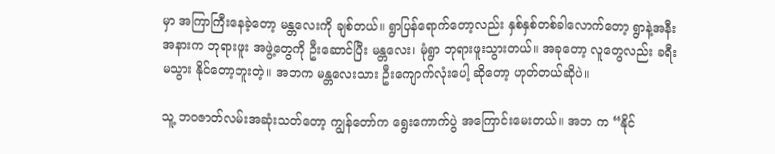မှာ အကြာကြီးနေခဲ့တော့ မန္တလေးကို ချစ်တယ်။ ရွာပြန်ရောက်တော့လည်း နှစ်နှစ်တစ်ခါလောက်တော့ ရွာနဲ့အနီးအနားက ဘုရားဖူး အဖွဲ့တွေကို ဦးဆောင်ပြီး မန္တလေး၊ မုံရွာ ဘုရားဖူးသွားတယ်။ အခုတော့ လူတွေလည်း ခရီးမသွား နိုင်တော့ဘူးတဲ့။ အဘက မန္တလေးသား ဦးကျောက်လုံးပေါ့ ဆိုတော့ ဟုတ်တယ်ဆိုပဲ။

သူ့ ဘဝဇာတ်လမ်းအဆုံးသတ်တော့ ကျွန်တော်က ရွေးကောက်ပွဲ အကြောင်းမေးတယ်။ အဘ က “နိုင်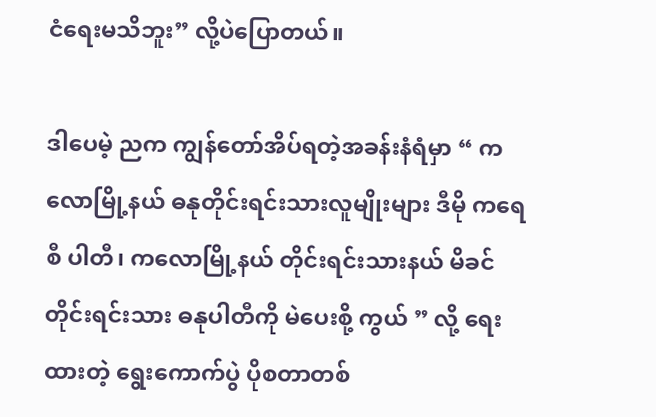ငံရေးမသိဘူး” လို့ပဲပြောတယ်။

ဒါပေမဲ့ ညက ကျွန်တော်အိပ်ရတဲ့အခန်းနံရံမှာ “ ကလောမြို့နယ် ဓနုတိုင်းရင်းသားလူမျိုးများ ဒီမို ကရေစီ ပါတီ၊ ကလောမြို့နယ် တိုင်းရင်းသားနယ် မိခင်တိုင်းရင်းသား ဓနုပါတီကို မဲပေးစို့ ကွယ် ” လို့ ရေးထားတဲ့ ရွေးကောက်ပွဲ ပိုစတာတစ်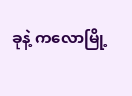ခုနဲ့ ကလောမြို့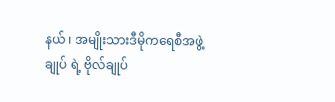နယ် ၊ အမျိုးသားဒီမိုကရေစီအဖွဲ့ချုပ် ရဲ့ ဗိုလ်ချုပ်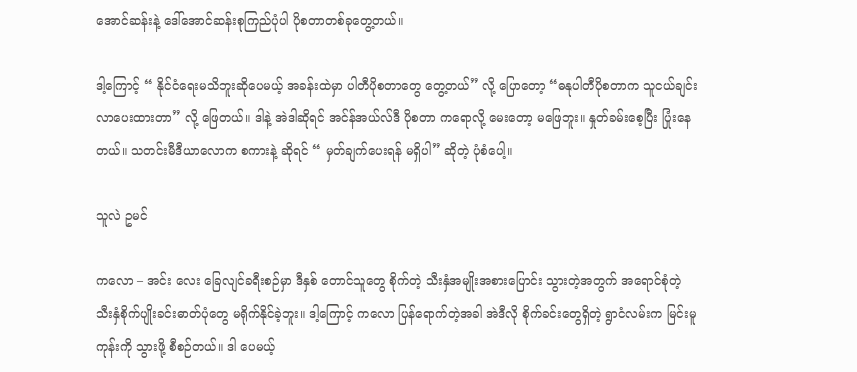အောင်ဆန်းနဲ့ ဒေါ်အောင်ဆန်းစုကြည်ပုံပါ ပိုစတာတစ်ခုတွေ့တယ်။

ဒါ့ကြောင့် “ နိုင်ငံရေးမသိဘူးဆိုပေမယ့် အခန်းထဲမှာ ပါတီပိုစတာတွေ တွေ့တယ်” လို့ ပြောတော့ “ဓနုပါတီပိုစတာက သူငယ်ချင်းလာပေးထားတာ” လို့ ဖြေတယ်။ ဒါနဲ့ အဲဒါဆိုရင် အင်န်အယ်လ်ဒီ ပိုစတာ ကရောလို့ မေးတော့ မဖြေဘူး။ နှုတ်ခမ်းစေ့ပြီး ပြုံးနေတယ်။ သတင်းမီဒီယာလောက စကားနဲ့ ဆိုရင် “ မှတ်ချက်ပေးရန် မရှိပါ” ဆိုတဲ့ ပုံစံပေါ့။

သူလဲ ဥမင်

ကလော – အင်း လေး ခြေလျင်ခရီးစဉ်မှာ ဒီနှစ် တောင်သူတွေ စိုက်တဲ့ သီးနှံအမျိုးအစားပြောင်း သွားတဲ့အတွက် အရောင်စုံတဲ့ သီးနှံစိုက်ပျိုးခင်းဓာတ်ပုံတွေ မရိုက်နိုင်ခဲ့ဘူး။ ဒါ့ကြောင့် ကလော ပြန်ရောက်တဲ့အခါ အဲဒီလို စိုက်ခင်းတွေရှိတဲ့ ရွာငံလမ်းက မြင်းမူကုန်းကို သွားဖို့ စီစဉ်တယ်။ ဒါ ပေမယ့်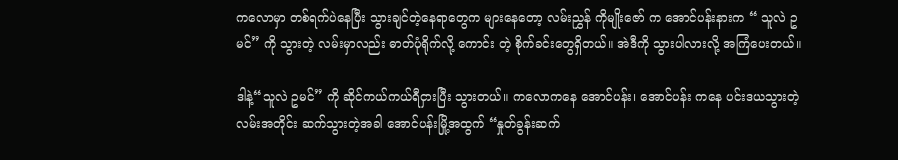ကလောမှာ တစ်ရက်ပဲနေပြီး သွားချင်တဲ့နေရာတွေက များနေတော့ လမ်းညွှန် ကိုမျိုးဇော် က အောင်ပန်းနားက “ သူလဲ ဥမင်” ကို သွားတဲ့ လမ်းမှာလည်း ဓာတ်ပုံရိုက်လို့ ကောင်း တဲ့ စိုက်ခင်းတွေရှိတယ်။ အဲဒီကို သွားပါလားလို့ အကြံပေးတယ်။

ဒါနဲ့“သူလဲ ဥမင်” ကို ဆိုင်ကယ်ကယ်ရီငှားပြီး သွားတယ်။ ကလောကနေ အောင်ပန်း၊ အောင်ပန်း ကနေ ပင်းဒယသွားတဲ့လမ်းအတိုင်း ဆက်သွားတဲ့အခါ အောင်ပန်းမြို့အထွက် “နှုတ်ခွန်းဆက်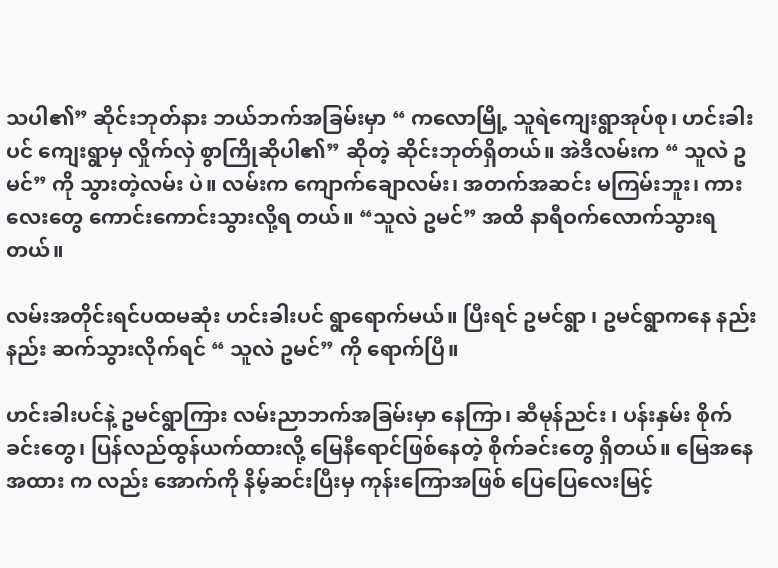သပါ၏” ဆိုင်းဘုတ်နား ဘယ်ဘက်အခြမ်းမှာ “ ကလောမြို့ သူရဲကျေးရွာအုပ်စု၊ ဟင်းခါးပင် ကျေးရွာမှ လှိုက်လှဲ စွာကြိုဆိုပါ၏” ဆိုတဲ့ ဆိုင်းဘုတ်ရှိတယ်။ အဲဒီလမ်းက “ သူလဲ ဥမင်” ကို သွားတဲ့လမ်း ပဲ။ လမ်းက ကျောက်ချောလမ်း၊ အတက်အဆင်း မကြမ်းဘူး၊ ကားလေးတွေ ကောင်းကောင်းသွားလို့ရ တယ်။ “သူလဲ ဥမင်” အထိ နာရီဝက်လောက်သွားရတယ်။

လမ်းအတိုင်းရင်ပထမဆုံး ဟင်းခါးပင် ရွာရောက်မယ်။ ပြီးရင် ဥမင်ရွာ ၊ ဥမင်ရွာကနေ နည်းနည်း ဆက်သွားလိုက်ရင် “ သူလဲ ဥမင်” ကို ရောက်ပြီ။

ဟင်းခါးပင်နဲ့ ဥမင်ရွာကြား လမ်းညာဘက်အခြမ်းမှာ နေကြာ၊ ဆီမုန်ညင်း ၊ ပန်းနှမ်း စိုက်ခင်းတွေ၊ ပြန်လည်ထွန်ယက်ထားလို့ မြေနီရောင်ဖြစ်နေတဲ့ စိုက်ခင်းတွေ ရှိတယ်။ မြေအနေအထား က လည်း အောက်ကို နိမ့်ဆင်းပြီးမှ ကုန်းကြောအဖြစ် ပြေပြေလေးမြင့်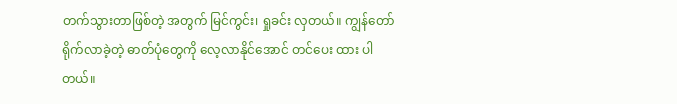တက်သွားတာဖြစ်တဲ့ အတွက် မြင်ကွင်း၊ ရှုခင်း လှတယ်။ ကျွန်တော်ရိုက်လာခဲ့တဲ့ ဓာတ်ပုံတွေကို လေ့လာနိုင်အောင် တင်ပေး ထား ပါတယ်။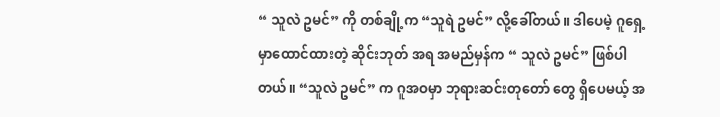“ သူလဲ ဥမင်” ကို တစ်ချို့က “သူရဲ ဥမင်” လို့ခေါ်တယ်။ ဒါပေမဲ့ ဂူရှေ့မှာထောင်ထားတဲ့ ဆိုင်းဘုတ် အရ အမည်မှန်က “ သူလဲ ဥမင်” ဖြစ်ပါတယ်။ “သူလဲ ဥမင်” က ဂူအဝမှာ ဘုရားဆင်းတုတော် တွေ ရှိပေမယ့် အ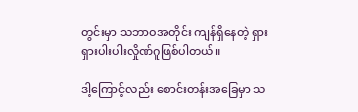တွင်းမှာ သဘာဝအတိုင်း ကျန်ရှိနေတဲ့ ရှားရှားပါးပါးလှိုဏ်ဂူဖြစ်ပါတယ်။

ဒါ့ကြောင့်လည်း စောင်းတန်းအခြေမှာ သ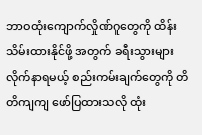ဘာဝထုံးကျောက်လှိုဏ်ဂူတွေကို ထိန်းသိမ်းထားနိုင်ဖို့ အတွက် ခရီးသွားများလိုက်နာရမယ့် စည်းကမ်းချက်တွေကို တိတိကျကျ ဖော်ပြထားသလို ထုံး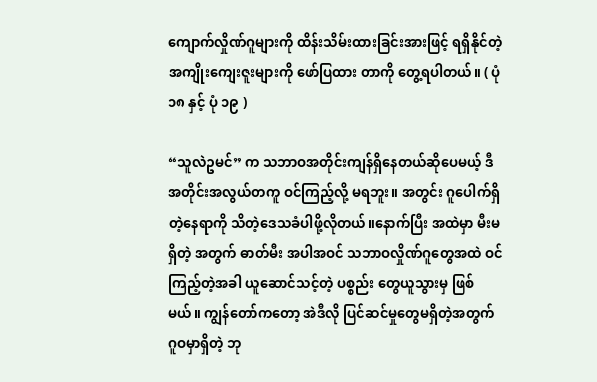ကျောက်လှိုဏ်ဂူများကို ထိန်းသိမ်းထားခြင်းအားဖြင့် ရရှိနိုင်တဲ့အကျိုးကျေးဇူးများကို ဖော်ပြထား တာကို တွေ့ရပါတယ်။ ( ပုံ ၁၈ နှင့် ပုံ ၁၉ )

“သူလဲဥမင်” က သဘာဝအတိုင်းကျန်ရှိနေတယ်ဆိုပေမယ့် ဒီအတိုင်းအလွယ်တကူ ဝင်ကြည့်လို့ မရဘူး။ အတွင်း ဂူပေါက်ရှိတဲ့နေရာကို သိတဲ့ဒေသခံပါဖို့လိုတယ်။နောက်ပြီး အထဲမှာ မီးမရှိတဲ့ အတွက် ဓာတ်မီး အပါအဝင် သဘာဝလှိုဏ်ဂူတွေအထဲ ဝင်ကြည့်တဲ့အခါ ယူဆောင်သင့်တဲ့ ပစ္စည်း တွေယူသွားမှ ဖြစ်မယ်။ ကျွန်တော်ကတော့ အဲဒီလို ပြင်ဆင်မှုတွေမရှိတဲ့အတွက် ဂူဝမှာရှိတဲ့ ဘု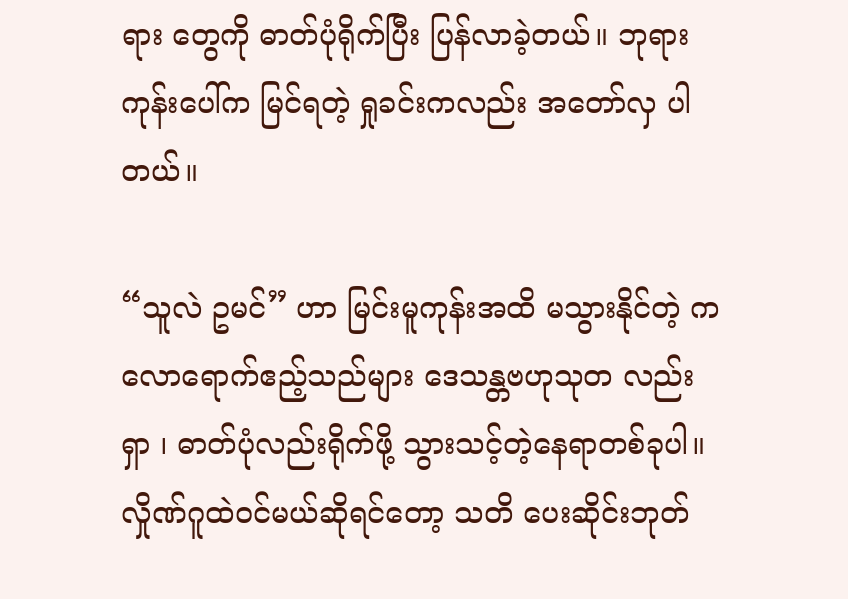ရား တွေကို ဓာတ်ပုံရိုက်ပြီး ပြန်လာခဲ့တယ်။ ဘုရားကုန်းပေါ်က မြင်ရတဲ့ ရှုခင်းကလည်း အတော်လှ ပါတယ်။

“သူလဲ ဥမင်” ဟာ မြင်းမူကုန်းအထိ မသွားနိုင်တဲ့ ကလောရောက်ဧည့်သည်များ ဒေသန္တဗဟုသုတ လည်း ရှာ ၊ ဓာတ်ပုံလည်းရိုက်ဖို့ သွားသင့်တဲ့နေရာတစ်ခုပါ။ လှိုဏ်ဂူထဲဝင်မယ်ဆိုရင်တော့ သတိ ပေးဆိုင်းဘုတ်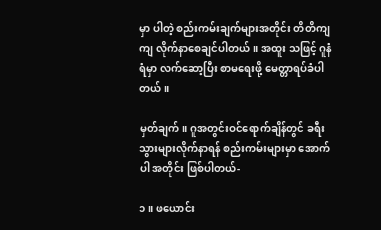မှာ ပါတဲ့ စည်းကမ်းချက်များအတိုင်း တိတိကျကျ လိုက်နာစေချင်ပါတယ်။ အထူး သဖြင့် ဂူနံရံမှာ လက်ဆော့ပြီး စာမရေးဖို့ မေတ္တာရပ်ခံပါတယ်။

မှတ်ချက်။ ဂူအတွင်းဝင်ရောက်ချိန်တွင် ခရီးသွားများလိုက်နာရန် စည်းကမ်းများမှာ အောက်ပါ အတိုင်း ဖြစ်ပါတယ်-

၁။ ဖယောင်း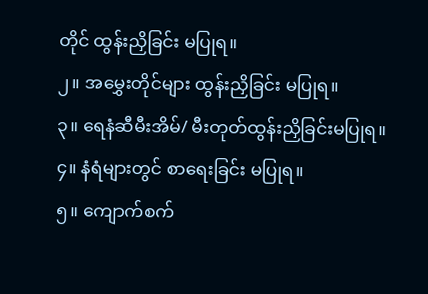တိုင် ထွန်းညှိခြင်း မပြုရ။
၂။ အမွှေးတိုင်များ ထွန်းညှိခြင်း မပြုရ။
၃။ ရေနံဆီမီးအိမ်/ မီးတုတ်ထွန်းညှိခြင်းမပြုရ။
၄။ နံရံများတွင် စာရေးခြင်း မပြုရ။
၅။ ကျောက်စက်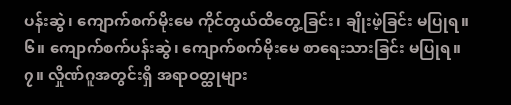ပန်းဆွဲ၊ ကျောက်စက်မိုးမေ ကိုင်တွယ်ထိတွေ့ခြင်း၊ ချိုးဖဲ့ခြင်း မပြုရ။
၆။ ကျောက်စက်ပန်းဆွဲ၊ ကျောက်စက်မိုးမေ စာရေးသားခြင်း မပြုရ။
၇။ လှိုဏ်ဂူအတွင်းရှိ အရာဝတ္ထုများ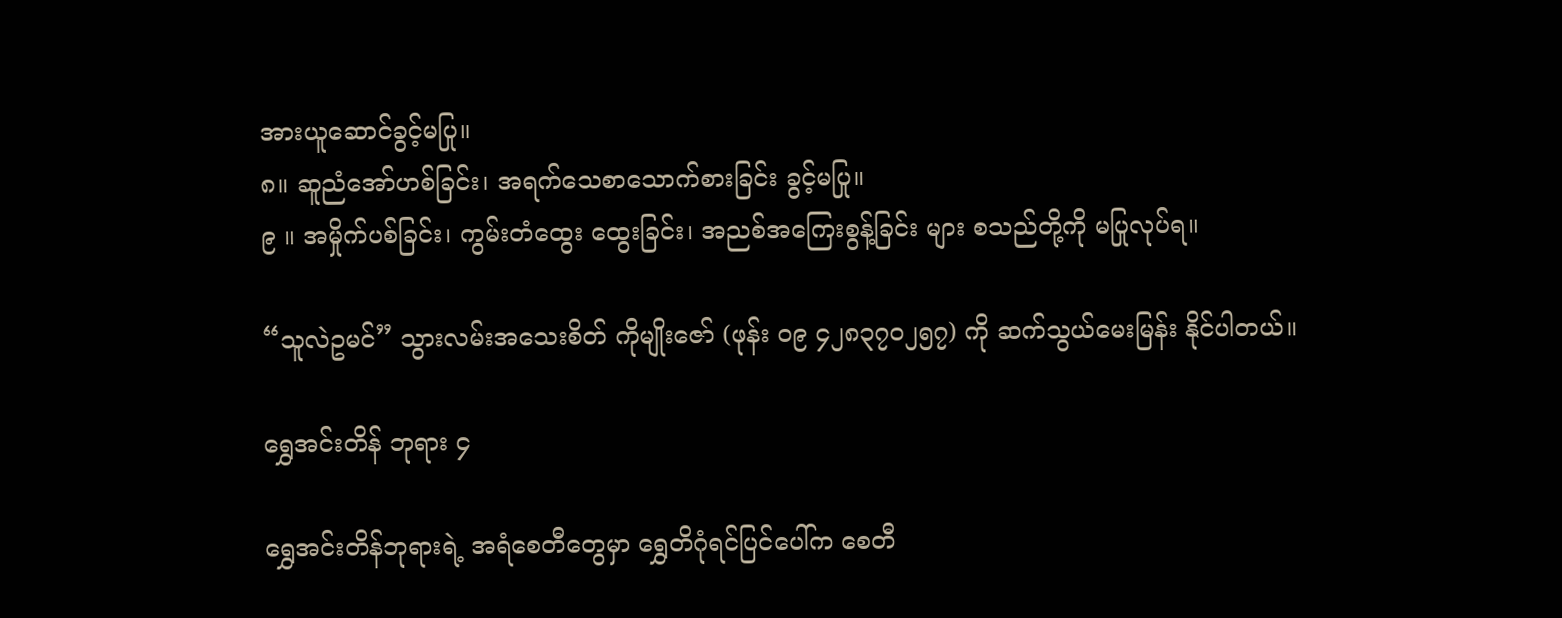အားယူဆောင်ခွင့်မပြု။
၈။ ဆူညံအော်ဟစ်ခြင်း၊ အရက်သေစာသောက်စားခြင်း ခွင့်မပြု။
၉ ။ အမှိုက်ပစ်ခြင်း၊ ကွမ်းတံထွေး ထွေးခြင်း၊ အညစ်အကြေးစွန့်ခြင်း များ စသည်တို့ကို မပြုလုပ်ရ။

“သူလဲဥမင်” သွားလမ်းအသေးစိတ် ကိုမျိုးဇော် (ဖုန်း ၀၉ ၄၂၈၃၇၀၂၅၇) ကို ဆက်သွယ်မေးမြန်း နိုင်ပါတယ်။

ရွှေအင်းတိန် ဘုရား ၄

ရွှေအင်းတိန်ဘုရားရဲ့ အရံစေတီတွေမှာ ရွှေတိဂုံရင်ပြင်ပေါ်က စေတီ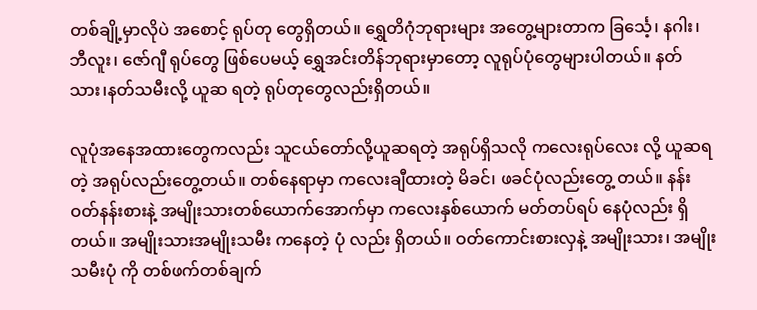တစ်ချို့မှာလိုပဲ အစောင့် ရုပ်တု တွေရှိတယ်။ ရွှေတိဂုံဘုရားများ အတွေ့များတာက ခြင်္သေ့၊ နဂါး၊ ဘီလူး၊ ဇော်ဂျီ ရုပ်တွေ ဖြစ်ပေမယ့် ရွှေအင်းတိန်ဘုရားမှာတော့ လူရုပ်ပုံတွေများပါတယ်။ နတ်သား၊နတ်သမီးလို့ ယူဆ ရတဲ့ ရုပ်တုတွေလည်းရှိတယ်။

လူပုံအနေအထားတွေကလည်း သူငယ်တော်လို့ယူဆရတဲ့ အရုပ်ရှိသလို ကလေးရုပ်လေး လို့ ယူဆရတဲ့ အရုပ်လည်းတွေ့တယ်။ တစ်နေရာမှာ ကလေးချီထားတဲ့ မိခင်၊ ဖခင်ပုံလည်းတွေ့ တယ်။ နန်းဝတ်နန်းစားနဲ့ အမျိုးသားတစ်ယောက်အောက်မှာ ကလေးနှစ်ယောက် မတ်တပ်ရပ် နေပုံလည်း ရှိတယ်။ အမျိုးသားအမျိုးသမီး ကနေတဲ့ ပုံ လည်း ရှိတယ်။ ဝတ်ကောင်းစားလှနဲ့ အမျိုးသား၊ အမျိုးသမီးပုံ ကို တစ်ဖက်တစ်ချက်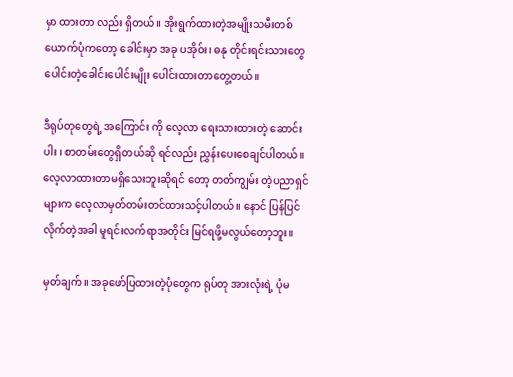မှာ ထားတာ လည်း ရှိတယ်။ အိုးရွက်ထားတဲ့အမျိုးသမီးတစ်ယောက်ပုံကတော့ ခေါင်းမှာ အခု ပအိုဝ်း၊ ဓနု တိုင်းရင်းသားတွေပေါင်းတဲ့ခေါင်းပေါင်းမျိုး ပေါင်းထားတာတွေ့တယ်။

ဒီရုပ်တုတွေရဲ့ အကြောင်း ကို လေ့လာ ရေးသားထားတဲ့ ဆောင်းပါး ၊ စာတမ်းတွေရှိတယ်ဆို ရင်လည်း ညွှန်းပေးစေချင်ပါတယ်။ လေ့လာထားတာမရှိသေးဘူးဆိုရင် တော့ တတ်ကျွမ်း တဲ့ပညာရှင်များက လေ့လာမှတ်တမ်းတင်ထားသင့်ပါတယ်။ နောင် ပြန်ပြင် လိုက်တဲ့အခါ မူရင်းလက်ရာအတိုင်း မြင်ရဖို့မလွယ်တော့ဘူး။

မှတ်ချက်။ အခုဖော်ပြထားတဲ့ပုံတွေက ရုပ်တု အားလုံးရဲ့ ပုံမ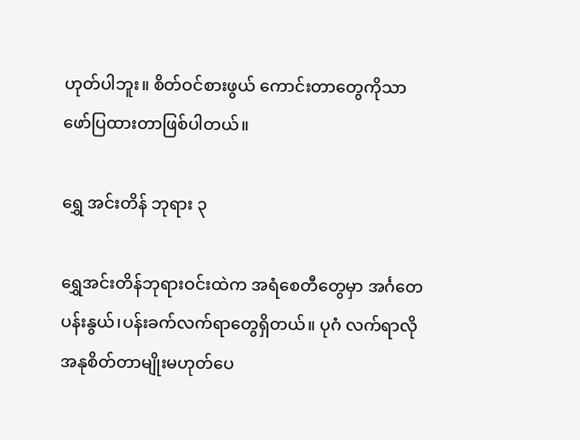ဟုတ်ပါဘူး။ စိတ်ဝင်စားဖွယ် ကောင်းတာတွေကိုသာ ဖော်ပြထားတာဖြစ်ပါတယ်။

ရွှေ အင်းတိန် ဘုရား ၃

ရွှေအင်းတိန်ဘုရားဝင်းထဲက အရံစေတီတွေမှာ အင်္ဂတေပန်းနွယ်၊ပန်းခက်လက်ရာတွေရှိတယ်။ ပုဂံ လက်ရာလို အနုစိတ်တာမျိုးမဟုတ်ပေ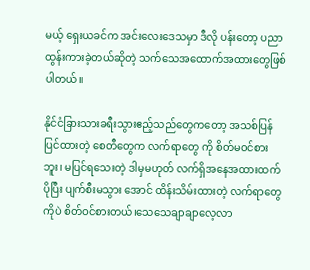မယ့် ရှေးယခင်က အင်းလေးဒေသမှာ ဒီလို ပန်းတော့ ပညာ ထွန်းကားခဲ့တယ်ဆိုတဲ့ သက်သေအထောက်အထားတွေဖြစ်ပါတယ်။

နိုင်ငံခြားသားခရီးသွားဧည့်သည်တွေကတော့ အသစ်ပြန်ပြင်ထားတဲ့ စေတီတွေက လက်ရာတွေ ကို စိတ်မဝင်စားဘူး၊ မပြင်ရသေးတဲ့ ဒါမှမဟုတ် လက်ရှိအနေအထားထက် ပိုပြီး ပျက်စီးမသွား အောင် ထိန်းသိမ်းထားတဲ့ လက်ရာတွေကိုပဲ စိတ်ဝင်စားတယ်၊သေသေချာချာလေ့လာ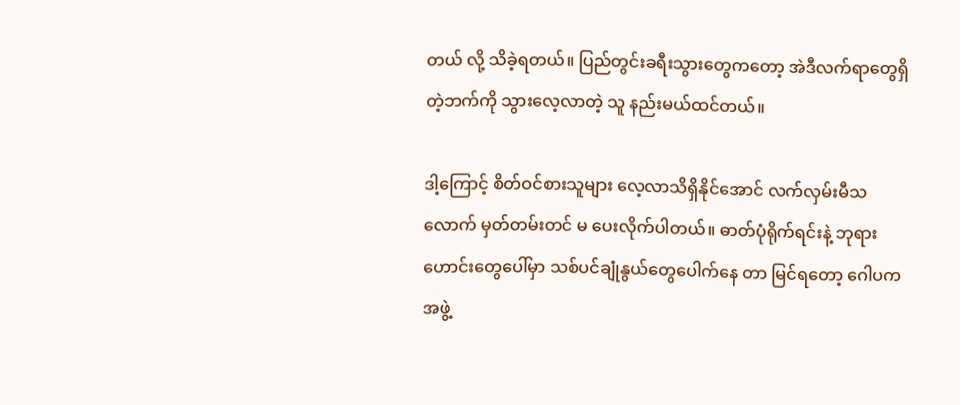တယ် လို့ သိခဲ့ရတယ်။ ပြည်တွင်းခရီးသွားတွေကတော့ အဲဒီလက်ရာတွေရှိတဲ့ဘက်ကို သွားလေ့လာတဲ့ သူ နည်းမယ်ထင်တယ်။

ဒါ့ကြောင့် စိတ်ဝင်စားသူများ လေ့လာသိရှိနိုင်အောင် လက်လှမ်းမီသလောက် မှတ်တမ်းတင် မ ပေးလိုက်ပါတယ်။ ဓာတ်ပုံရိုက်ရင်းနဲ့ ဘုရားဟောင်းတွေပေါ်မှာ သစ်ပင်ချုံနွယ်တွေပေါက်နေ တာ မြင်ရတော့ ဂေါပကအဖွဲ့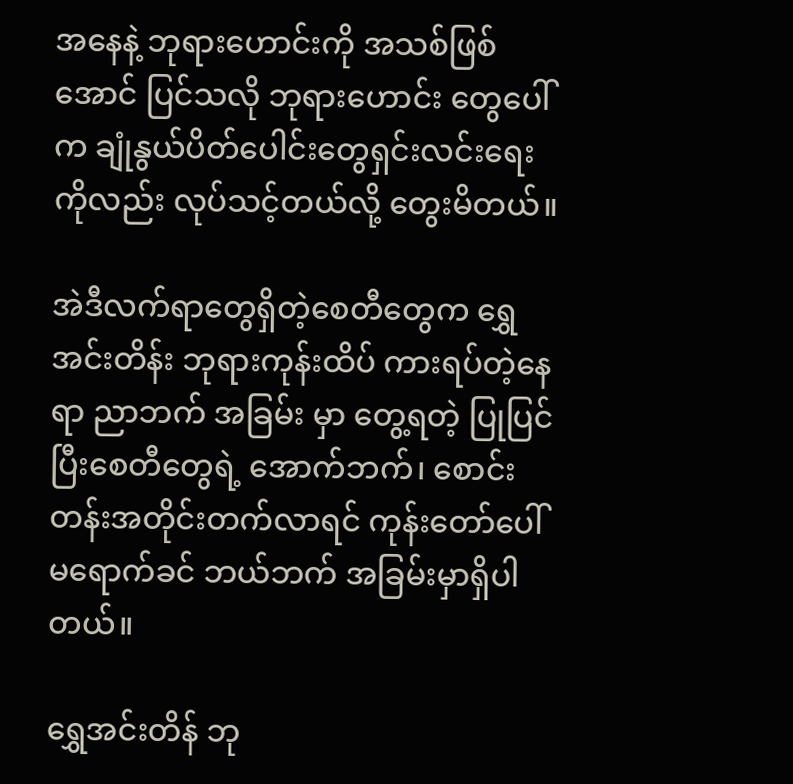အနေနဲ့ ဘုရားဟောင်းကို အသစ်ဖြစ်အောင် ပြင်သလို ဘုရားဟောင်း တွေပေါ် က ချုံနွယ်ပိတ်ပေါင်းတွေရှင်းလင်းရေးကိုလည်း လုပ်သင့်တယ်လို့ တွေးမိတယ်။

အဲဒီလက်ရာတွေရှိတဲ့စေတီတွေက ရွှေအင်းတိန်း ဘုရားကုန်းထိပ် ကားရပ်တဲ့နေရာ ညာဘက် အခြမ်း မှာ တွေ့ရတဲ့ ပြုပြင်ပြီးစေတီတွေရဲ့ အောက်ဘက်၊ စောင်းတန်းအတိုင်းတက်လာရင် ကုန်းတော်ပေါ်မရောက်ခင် ဘယ်ဘက် အခြမ်းမှာရှိပါတယ်။

ရွှေအင်းတိန် ဘု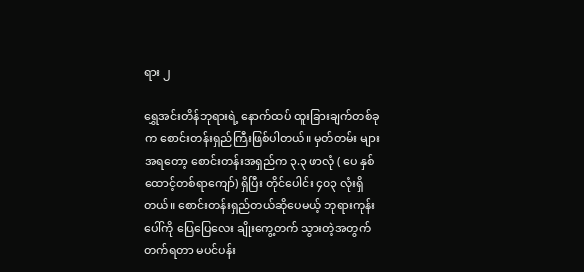ရား ၂

ရွှေအင်းတိန်ဘုရားရဲ့ နောက်ထပ် ထူးခြားချက်တစ်ခုက စောင်းတန်းရှည်ကြီးဖြစ်ပါတယ်။ မှတ်တမ်း များ အရတော့ စောင်းတန်းအရှည်က ၃.၃ ဖာလုံ ( ပေ နှစ်ထောင့်တစ်ရာကျော်) ရှိပြီး တိုင်ပေါင်း ၄၀၃ လုံးရှိတယ်။ စောင်းတန်းရှည်တယ်ဆိုပေမယ့် ဘုရားကုန်းပေါ်ကို ပြေပြေလေး ချိုးကွေ့တက် သွားတဲ့အတွက် တက်ရတာ မပင်ပန်း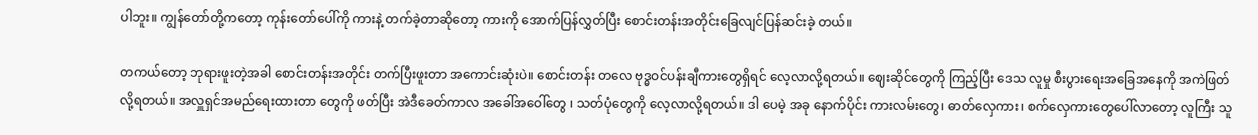ပါဘူး။ ကျွန်တော်တို့ကတော့ ကုန်းတော်ပေါ်ကို ကားနဲ့ တက်ခဲ့တာဆိုတော့ ကားကို အောက်ပြန်လွှတ်ပြီး စောင်းတန်းအတိုင်းခြေလျင်ပြန်ဆင်းခဲ့ တယ်။

တကယ်တော့ ဘုရားဖူးတဲ့အခါ စောင်းတန်းအတိုင်း တက်ပြီးဖူးတာ အကောင်းဆုံးပဲ။ စောင်းတန်း တလေ ဗုဒ္ဓဝင်ပန်းချီကားတွေရှိရင် လေ့လာလို့ရတယ်။ ဈေးဆိုင်တွေကို ကြည့်ပြီး ဒေသ လူမှု စီးပွားရေးအခြေအနေကို အကဲဖြတ်လို့ရတယ်။ အလှူရှင်အမည်ရေးထားတာ တွေကို ဖတ်ပြီး အဲဒီခေတ်ကာလ အခေါ်အဝေါ်တွေ ၊ သတ်ပုံတွေကို လေ့လာလို့ရတယ်။ ဒါ ပေမဲ့ အခု နောက်ပိုင်း ကားလမ်းတွေ၊ ဓာတ်လှေကား၊ စက်လှေကားတွေပေါ်လာတော့ လူကြီး သူ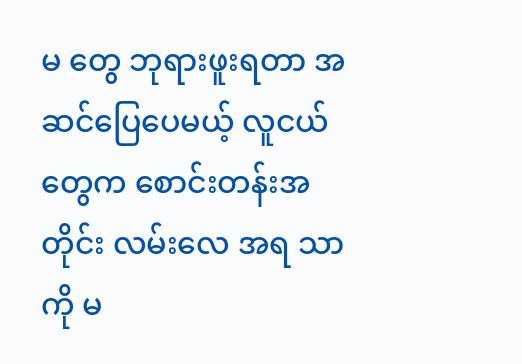မ တွေ ဘုရားဖူးရတာ အဆင်ပြေပေမယ့် လူငယ်တွေက စောင်းတန်းအတိုင်း လမ်းလေ အရ သာကို မ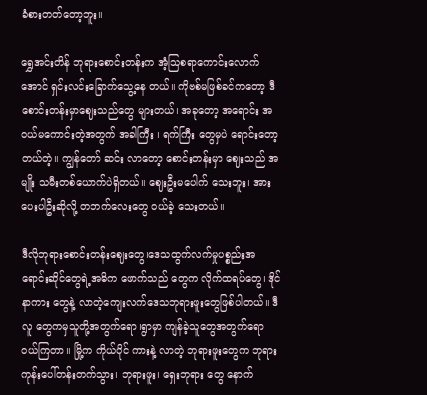ခံစားတတ်တော့ဘူး။

ရွှေအင်းတိန် ဘုရားစောင်းတန်းက အံ့သြစရာကောင်းလောက်အောင် ရှင်းလင်းခြောက်သွေ့နေ တယ်။ ကိုဗစ်မဖြစ်ခင်ကတော့ ဒီစောင်းတန်းမှာဈေးသည်တွေ များတယ်၊ အခုတော့ အရောင်း အဝယ်မကောင်းတဲ့အတွက် အခါကြီး ၊ ရက်ကြီး တွေမှပဲ ရောင်းတော့တယ်တဲ့။ ကျွန်တော် ဆင်း လာတော့ စောင်းတန်းမှာ ဈေးသည် အမျိုး သမီးတစ်ယောက်ပဲရှိတယ်။ ဈေးဦးမပေါက် သေးဘူး၊ အားပေးပါဦးဆိုလို့ တဘက်လေးတွေ ဝယ်ခဲ့ သေးတယ်။

ဒီလိုဘုရားစောင်းတန်းဈေးတွေ၊ဒေသထွက်လက်မှုပစ္စည်းအရောင်းဆိုင်တွေရဲ့အဓိက ဖောက်သည် တွေက လိုက်ထရပ်တွေ၊ ဒိုင်နာကား တွေနဲ့ လာတဲ့ကျေးလက်ဒေသဘုရားဖူးတွေဖြစ်ပါတယ်။ ဒီလူ တွေကမှသူတို့အတွက်ရော၊ရွာမှာ ကျန်ခဲ့သူတွေအတွက်ရော ဝယ်ကြတာ။ မြို့က ကိုယ်ပိုင် ကားနဲ့ လာတဲ့ ဘုရားဖူးတွေက ဘုရား ကုန်းပေါ်တန်းတက်သွား၊ ဘုရားဖူး၊ ရှေးဘုရား တွေ နောက်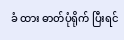ခံ ထား ဓာတ်ပုံရိုက် ပြီးရင်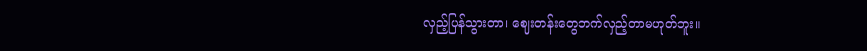လှည့်ပြန်သွားတာ၊ ဈေးတန်းတွေဘက်လှည့်တာမဟုတ်ဘူး။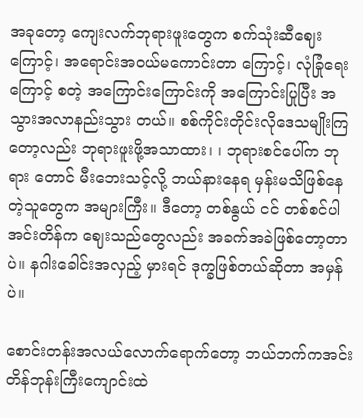အခုတော့ ကျေးလက်ဘုရားဖူးတွေက စက်သုံးဆီဈေးကြောင့်၊ အရောင်းအဝယ်မကောင်းတာ ကြောင့်၊ လုံခြုံရေးကြောင့် စတဲ့ အကြောင်းကြောင်းကို အကြောင်းပြုပြီး အသွားအလာနည်းသွား တယ်။ စစ်ကိုင်းတိုင်းလိုဒေသမျိုးကြတော့လည်း ဘုရားဖူးဖို့အသာထား၊ ၊ ဘုရားစင်ပေါ်က ဘုရား တောင် မီးဘေးသင့်လို့ ဘယ်နားနေရ မှန်းမသိဖြစ်နေတဲ့သူတွေက အများကြီး။ ဒီတော့ တစ်နွယ် ငင် တစ်စင်ပါ အင်းတိန်က ဈေးသည်တွေလည်း အခက်အခဲဖြစ်တော့တာပဲ။ နဂါးခေါင်းအလှည့် မှားရင် ဒုက္ခဖြစ်တယ်ဆိုတာ အမှန်ပဲ။

စောင်းတန်းအလယ်လောက်ရောက်တော့ ဘယ်ဘက်ကအင်းတိန်ဘုန်းကြီးကျောင်းထဲ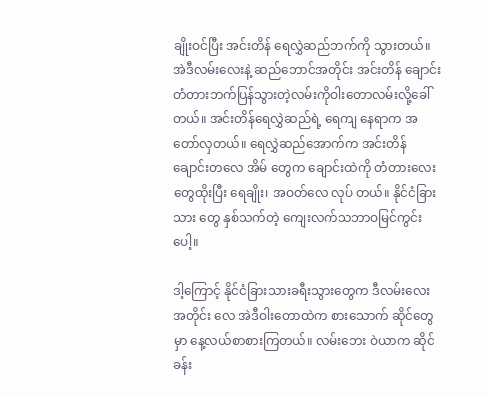ချိုးဝင်ပြီး အင်းတိန် ရေလွှဲဆည်ဘက်ကို သွားတယ်။ အဲဒီလမ်းလေးနဲ့ ဆည်ဘောင်အတိုင်း အင်းတိန် ချောင်းတံတားဘက်ပြန်သွားတဲ့လမ်းကိုဝါးတောလမ်းလို့ခေါ်တယ်။ အင်းတိန်ရေလွှဲဆည်ရဲ့ ရေကျ နေရာက အတော်လှတယ်။ ရေလွှဲဆည်အောက်က အင်းတိန် ချောင်းတလေ အိမ် တွေက ချောင်းထဲကို တံတားလေးတွေထိုးပြီး ရေချိုး၊ အဝတ်လေ လုပ် တယ်။ နိုင်ငံခြားသား တွေ နှစ်သက်တဲ့ ကျေးလက်သဘာဝမြင်ကွင်းပေါ့။

ဒါ့ကြောင့် နိုင်ငံခြားသားခရီးသွားတွေက ဒီလမ်းလေးအတိုင်း လေ အဲဒီဝါးတောထဲက စားသောက် ဆိုင်တွေ မှာ နေ့လယ်စာစားကြတယ်။ လမ်းဘေး ဝဲယာက ဆိုင်ခန်း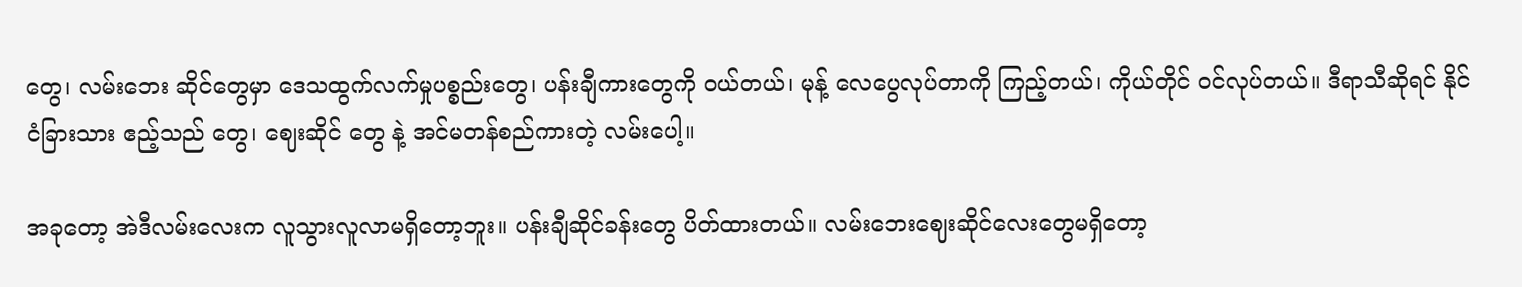တွေ၊ လမ်းဘေး ဆိုင်တွေမှာ ဒေသထွက်လက်မှုပစ္စည်းတွေ၊ ပန်းချီကားတွေကို ဝယ်တယ်၊ မုန့် လေပွေလုပ်တာကို ကြည့်တယ်၊ ကိုယ်တိုင် ဝင်လုပ်တယ်။ ဒီရာသီဆိုရင် နိုင်ငံခြားသား ဧည့်သည် တွေ၊ ဈေးဆိုင် တွေ နဲ့ အင်မတန်စည်ကားတဲ့ လမ်းပေါ့။

အခုတော့ အဲဒီလမ်းလေးက လူသွားလူလာမရှိတော့ဘူး။ ပန်းချီဆိုင်ခန်းတွေ ပိတ်ထားတယ်။ လမ်းဘေးဈေးဆိုင်လေးတွေမရှိတော့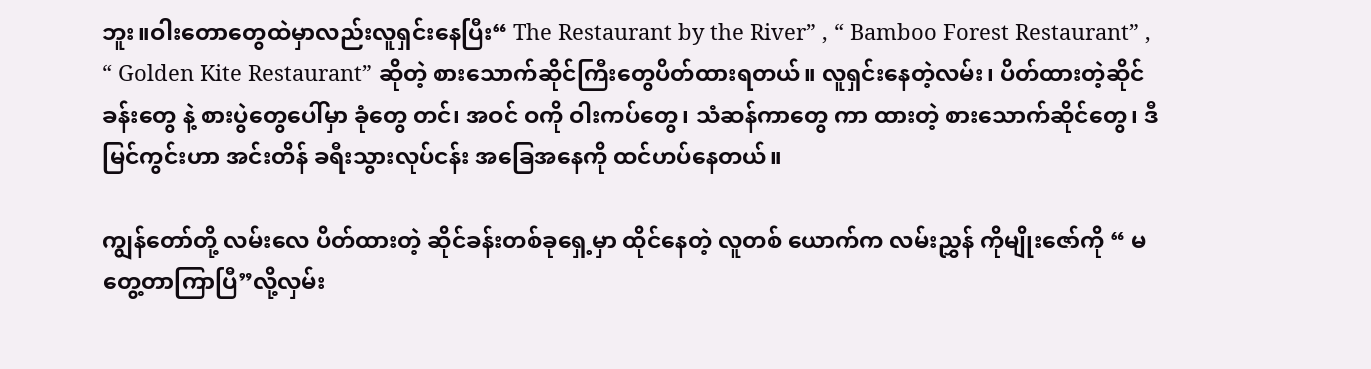ဘူး။ဝါးတောတွေထဲမှာလည်းလူရှင်းနေပြီး“ The Restaurant by the River” , “ Bamboo Forest Restaurant” , “ Golden Kite Restaurant” ဆိုတဲ့ စားသောက်ဆိုင်ကြီးတွေပိတ်ထားရတယ်။ လူရှင်းနေတဲ့လမ်း၊ ပိတ်ထားတဲ့ဆိုင်ခန်းတွေ နဲ့ စားပွဲတွေပေါ်မှာ ခုံတွေ တင်၊ အဝင် ဝကို ဝါးကပ်တွေ၊ သံဆန်ကာတွေ ကာ ထားတဲ့ စားသောက်ဆိုင်တွေ၊ ဒီ မြင်ကွင်းဟာ အင်းတိန် ခရီးသွားလုပ်ငန်း အခြေအနေကို ထင်ဟပ်နေတယ်။

ကျွန်တော်တို့ လမ်းလေ ပိတ်ထားတဲ့ ဆိုင်ခန်းတစ်ခုရှေ့မှာ ထိုင်နေတဲ့ လူတစ် ယောက်က လမ်းညွှန် ကိုမျိုးဇော်ကို “ မတွေ့တာကြာပြီ”လို့လှမ်း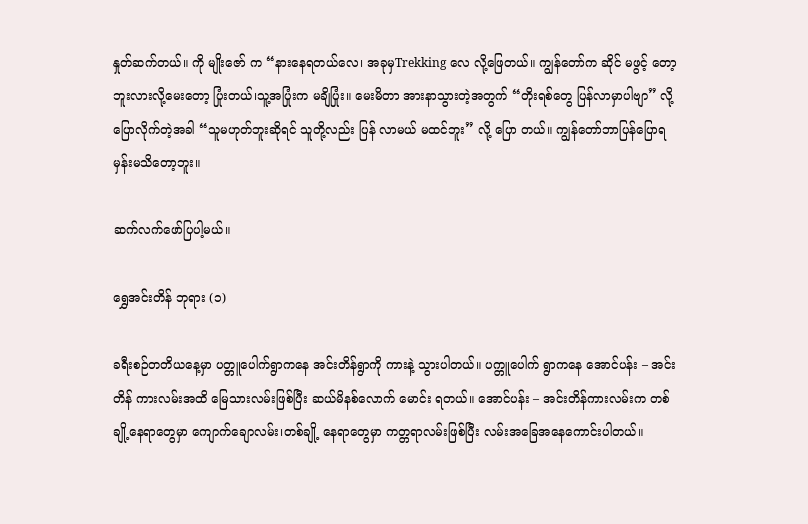နှုတ်ဆက်တယ်။ ကို မျိုးဇော် က “နားနေရတယ်လေ၊ အခုမှTrekking လေ လို့ဖြေတယ်။ ကျွန်တော်က ဆိုင် မဖွင့် တော့ဘူးလားလို့မေးတော့ ပြုံးတယ်၊သူ့အပြုံးက မချိပြုံး။ မေးမိတာ အားနာသွားတဲ့အတွက် “တိုးရစ်တွေ ပြန်လာမှာပါဗျာ” လို့ပြောလိုက်တဲ့အခါ “သူမဟုတ်ဘူးဆိုရင် သူတို့လည်း ပြန် လာမယ် မထင်ဘူး” လို့ ပြော တယ်။ ကျွန်တော်ဘာပြန်ပြောရမှန်းမသိတော့ဘူး။

ဆက်လက်ဖော်ပြပါ့မယ်။

ရွှေအင်းတိန် ဘုရား (၁)

ခရီးစဉ်တတိယနေ့မှာ ပတ္တူပေါက်ရွာကနေ အင်းတိန်ရွာကို ကားနဲ့ သွားပါတယ်။ ပက္တူပေါက် ရွာကနေ အောင်ပန်း – အင်းတိန် ကားလမ်းအထိ မြေသားလမ်းဖြစ်ပြီး ဆယ်မိနစ်လောက် မောင်း ရတယ်။ အောင်ပန်း – အင်းတိန်ကားလမ်းက တစ်ချို့နေရာတွေမှာ ကျောက်ချောလမ်း၊တစ်ချို့ နေရာတွေမှာ ကတ္တရာလမ်းဖြစ်ပြီး လမ်းအခြေအနေကောင်းပါတယ်။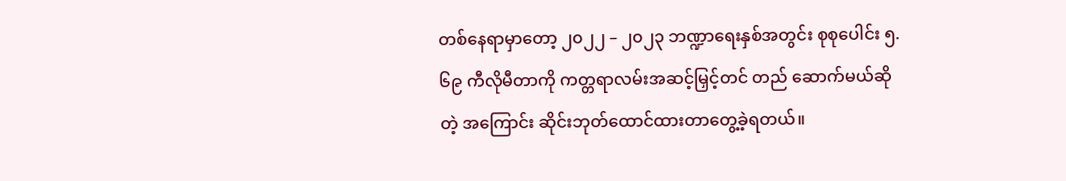တစ်နေရာမှာတော့ ၂၀၂၂ – ၂၀၂၃ ဘဏ္ဍာရေးနှစ်အတွင်း စုစုပေါင်း ၅.၆၉ ကီလိုမီတာကို ကတ္တရာလမ်းအဆင့်မြှင့်တင် တည် ဆောက်မယ်ဆိုတဲ့ အကြောင်း ဆိုင်းဘုတ်ထောင်ထားတာတွေ့ခဲ့ရတယ်။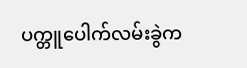ပက္တူပေါက်လမ်းခွဲက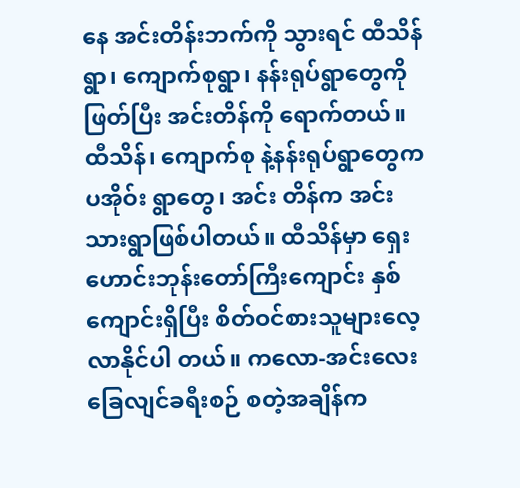နေ အင်းတိန်းဘက်ကို သွားရင် ထီသိန်ရွာ၊ ကျောက်စုရွာ၊ နန်းရုပ်ရွာတွေကို ဖြတ်ပြီး အင်းတိန်ကို ရောက်တယ်။ ထီသိန်၊ ကျောက်စု နဲ့နန်းရုပ်ရွာတွေက ပအိုဝ်း ရွာတွေ၊ အင်း တိန်က အင်းသားရွာဖြစ်ပါတယ်။ ထီသိန်မှာ ရှေးဟောင်းဘုန်းတော်ကြီးကျောင်း နှစ်ကျောင်းရှိပြီး စိတ်ဝင်စားသူများလေ့လာနိုင်ပါ တယ်။ ကလော-အင်းလေး ခြေလျင်ခရီးစဉ် စတဲ့အချိန်က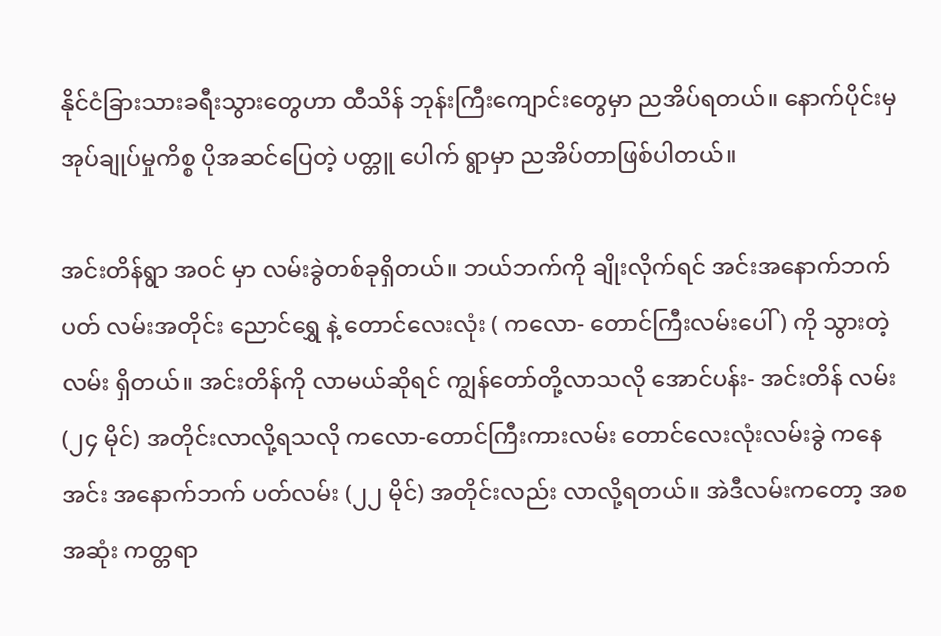နိုင်ငံခြားသားခရီးသွားတွေဟာ ထီသိန် ဘုန်းကြီးကျောင်းတွေမှာ ညအိပ်ရတယ်။ နောက်ပိုင်းမှ အုပ်ချုပ်မှုကိစ္စ ပိုအဆင်ပြေတဲ့ ပတ္တူ ပေါက် ရွာမှာ ညအိပ်တာဖြစ်ပါတယ်။

အင်းတိန်ရွာ အဝင် မှာ လမ်းခွဲတစ်ခုရှိတယ်။ ဘယ်ဘက်ကို ချိုးလိုက်ရင် အင်းအနောက်ဘက်ပတ် လမ်းအတိုင်း ညောင်ရွှေ နဲ့ တောင်လေးလုံး ( ကလော- တောင်ကြီးလမ်းပေါ်) ကို သွားတဲ့လမ်း ရှိတယ်။ အင်းတိန်ကို လာမယ်ဆိုရင် ကျွန်တော်တို့လာသလို အောင်ပန်း- အင်းတိန် လမ်း (၂၄ မိုင်) အတိုင်းလာလို့ရသလို ကလော-တောင်ကြီးကားလမ်း တောင်လေးလုံးလမ်းခွဲ ကနေ အင်း အနောက်ဘက် ပတ်လမ်း (၂၂ မိုင်) အတိုင်းလည်း လာလို့ရတယ်။ အဲဒီလမ်းကတော့ အစ အဆုံး ကတ္တရာ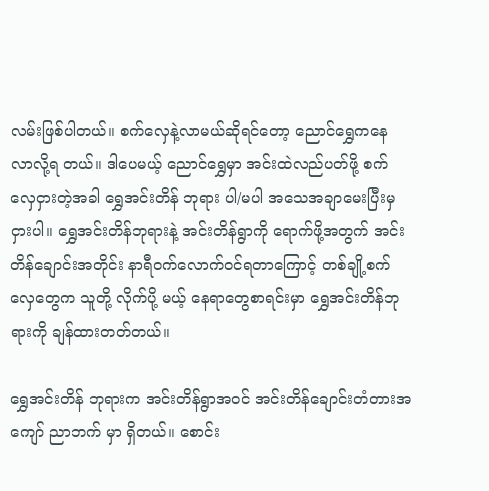လမ်းဖြစ်ပါတယ်။ စက်လှေနဲ့လာမယ်ဆိုရင်တော့ ညောင်ရွှေကနေ လာလို့ရ တယ်။ ဒါပေမယ့် ညောင်ရွှေမှာ အင်းထဲလည်ပတ်ဖို့ စက်လှေငှားတဲ့အခါ ရွှေအင်းတိန် ဘုရား ပါ/မပါ အသေအချာမေးပြီးမှ ငှားပါ။ ရွှေအင်းတိန်ဘုရားနဲ့ အင်းတိန်ရွာကို ရောက်ဖို့အတွက် အင်း တိန်ချောင်းအတိုင်း နာရီဝက်လောက်ဝင်ရတာကြောင့် တစ်ချို့စက်လှေတွေက သူတို့ လိုက်ပို့ မယ့် နေရာတွေစာရင်းမှာ ရွှေအင်းတိန်ဘုရားကို ချန်ထားတတ်တယ်။

ရွှေအင်းတိန် ဘုရားက အင်းတိန်ရွာအဝင် အင်းတိန်ချောင်းတံတားအကျော် ညာဘက် မှာ ရှိတယ်။ စောင်း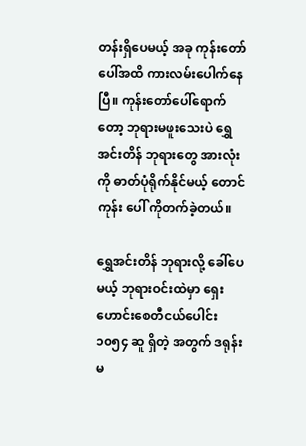တန်းရှိပေမယ့် အခု ကုန်းတော်ပေါ်အထိ ကားလမ်းပေါက်နေပြီ။ ကုန်းတော်ပေါ်ရောက် တော့ ဘုရားမဖူးသေးပဲ ရွှေအင်းတိန် ဘုရားတွေ အားလုံးကို ဓာတ်ပုံရိုက်နိုင်မယ့် တောင်ကုန်း ပေါ် ကိုတက်ခဲ့တယ်။

ရွှေအင်းတိန် ဘုရားလို့ ခေါ်ပေမယ့် ဘုရားဝင်းထဲမှာ ရှေးဟောင်းစေတီငယ်ပေါင်း ၁၀၅၄ ဆူ ရှိတဲ့ အတွက် ဒရုန်းမ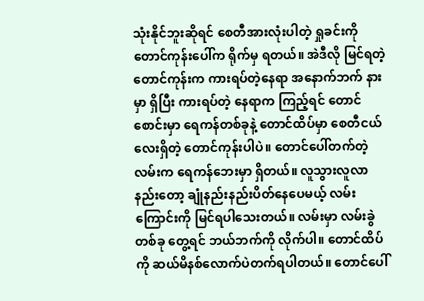သုံးနိုင်ဘူးဆိုရင် စေတီအားလုံးပါတဲ့ ရှုခင်းကို တောင်ကုန်းပေါ်က ရိုက်မှ ရတယ်။ အဲဒီလို မြင်ရတဲ့ တောင်ကုန်းက ကားရပ်တဲ့နေရာ အနောက်ဘက် နားမှာ ရှိပြီး ကားရပ်တဲ့ နေရာက ကြည့်ရင် တောင်စောင်းမှာ ရေကန်တစ်ခုနဲ့ တောင်ထိပ်မှာ စေတီငယ်လေးရှိတဲ့ တောင်ကုန်းပါပဲ။ တောင်ပေါ်တက်တဲ့လမ်းက ရေကန်ဘေးမှာ ရှိတယ်။ လူသွားလူလာ နည်းတော့ ချုံနည်းနည်းပိတ်နေပေမယ့် လမ်းကြောင်းကို မြင်ရပါသေးတယ်။ လမ်းမှာ လမ်းခွဲ တစ်ခု တွေ့ရင် ဘယ်ဘက်ကို လိုက်ပါ။ တောင်ထိပ်ကို ဆယ်မိနစ်လောက်ပဲတက်ရပါတယ်။ တောင်ပေါ်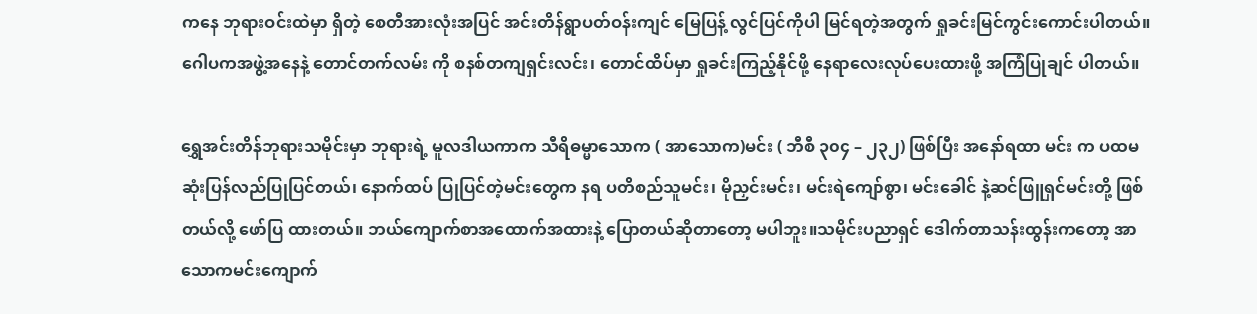ကနေ ဘုရားဝင်းထဲမှာ ရှိတဲ့ စေတီအားလုံးအပြင် အင်းတိန်ရွာပတ်ဝန်းကျင် မြေပြန့် လွင်ပြင်ကိုပါ မြင်ရတဲ့အတွက် ရှုခင်းမြင်ကွင်းကောင်းပါတယ်။ ဂေါပကအဖွဲ့အနေနဲ့ တောင်တက်လမ်း ကို စနစ်တကျရှင်းလင်း၊ တောင်ထိပ်မှာ ရှုခင်းကြည့်နိုင်ဖို့ နေရာလေးလုပ်ပေးထားဖို့ အကြံပြုချင် ပါတယ်။

ရွှေအင်းတိန်ဘုရားသမိုင်းမှာ ဘုရားရဲ့ မူလဒါယကာက သီရိဓမ္မာသောက ( အာသောက)မင်း ( ဘီစီ ၃၀၄ – ၂၃၂) ဖြစ်ပြီး အနော်ရထာ မင်း က ပထမဆုံးပြန်လည်ပြုပြင်တယ်၊ နောက်ထပ် ပြုပြင်တဲ့မင်းတွေက နရ ပတိစည်သူမင်း၊ မိုညှင်းမင်း၊ မင်းရဲကျော်စွာ၊ မင်းခေါင် နဲ့ဆင်ဖြူရှင်မင်းတို့ ဖြစ်တယ်လို့ ဖော်ပြ ထားတယ်။ ဘယ်ကျောက်စာအထောက်အထားနဲ့ ပြောတယ်ဆိုတာတော့ မပါဘူး။သမိုင်းပညာရှင် ဒေါက်တာသန်းထွန်းကတော့ အာသောကမင်းကျောက်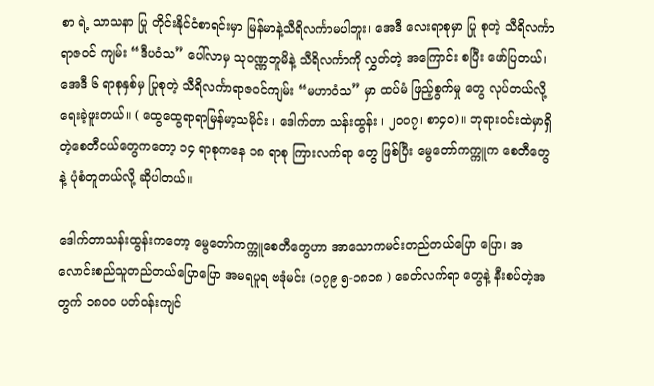စာ ရဲ့ သာသနာ ပြု တိုင်းနိုင်ငံစာရင်းမှာ မြန်မာနဲ့သီရိလင်္ကာမပါဘူး၊ အေဒီ လေးရာစုမှာ ပြု စုတဲ့ သီရိလင်္ကာ ရာဇဝင် ကျမ်း “ဒီပဝံသ” ပေါ်လာမှ သုဝဏ္ဏဘူမိနဲ့ သီရိလင်္ကာကို လွှတ်တဲ့ အကြောင်း စပြီး ဖော်ပြတယ်၊ အေဒီ ၆ ရာစုနှစ်မှ ပြုစုတဲ့ သီရိလင်္ကာရာဇဝင်ကျမ်း “မဟာဝံသ” မှာ ထပ်မံ ဖြည့်စွက်မှု တွေ လုပ်တယ်လို့ ရေးခဲ့ဖူးတယ်။ ( ထွေထွေရာရာမြန်မာ့သမိုင်း ၊ ဒေါက်တာ သန်းထွန်း ၊ ၂၀၀၇၊ စာ၄၀)။ ဘုရားဝင်းထဲမှာရှိတဲ့စေတီငယ်တွေကတော့ ၁၄ ရာစုကနေ ၁၈ ရာစု ကြားလက်ရာ တွေ ဖြစ်ပြီး မွေတော်ကက္ကူက စေတီတွေနဲ့ ပုံစံတူတယ်လို့ ဆိုပါတယ်။

ဒေါက်တာသန်းထွန်းကတော့ မွေတော်ကက္ကူစေတီတွေဟာ အာသောကမင်းတည်တယ်ပြော ပြော၊ အလောင်းစည်သူတည်တယ်ပြောပြော အမရပူရ ဗဒုံမင်း (၁၇၉ ၅-၁၈၁၈ ) ခေတ်လက်ရာ တွေနဲ့ နီးစပ်တဲ့အတွက် ၁၈၀၀ ပတ်ဝန်းကျင်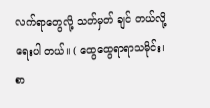လက်ရာတွေလို့ သတ်မှတ် ချင် တယ်လို့ ရေးပါ တယ်။ ( ထွေထွေရာရာသမိုင်း၊ စာ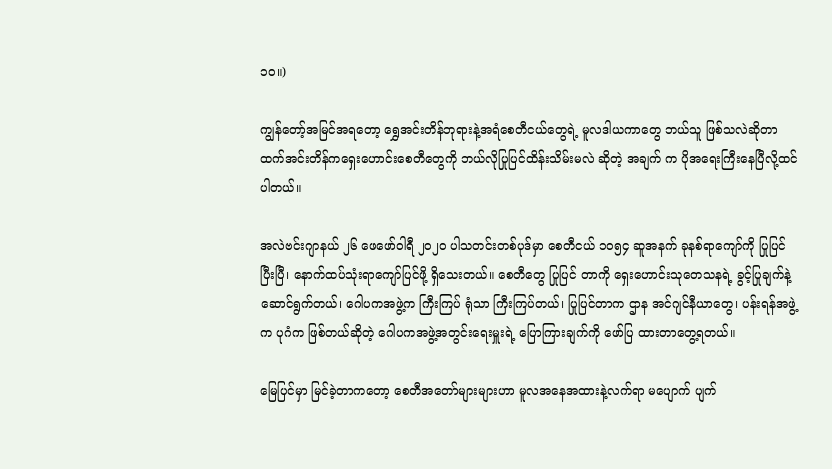၁၀။)

ကျွန်တော့်အမြင်အရတော့ ရွှေအင်းတိန်ဘုရားနဲ့အရံစေတီငယ်တွေရဲ့ မူလဒါယကာတွေ ဘယ်သူ ဖြစ်သလဲဆိုတာထက်အင်းတိန်ကရှေးဟောင်းစေတီတွေကို ဘယ်လိုပြုပြင်ထိန်းသိမ်းမလဲ ဆိုတဲ့ အချက် က ပိုအရေးကြီးနေပြီလို့ထင်ပါတယ်။

အလဲဗင်းဂျာနယ် ၂၆ ဖေဖော်ဝါရီ ၂၀၂၀ ပါသတင်းတစ်ပုဒ်မှာ စေတီငယ် ၁၀၅၄ ဆူအနက် ခုနစ်ရာကျော်ကို ပြုပြင်ပြီးပြီ၊ နောက်ထပ်သုံးရာကျော်ပြင်ဖို့ ရှိသေးတယ်။ စေတီတွေ ပြုပြင် တာကို ရှေးဟောင်းသုတေသနရဲ့ ခွင့်ပြုချက်နဲ့ဆောင်ရွက်တယ်၊ ဂေါပကအဖွဲ့က ကြီးကြပ် ရုံသာ ကြီးကြပ်တယ်၊ ပြုပြင်တာက ဌာန အင်ဂျင်နီယာတွေ၊ ပန်းရန်အဖွဲ့က ပုဂံက ဖြစ်တယ်ဆိုတဲ့ ဂေါပကအဖွဲ့အတွင်းရေးမှူးရဲ့ ပြောကြားချက်ကို ဖော်ပြ ထားတာတွေ့ရတယ်။

မြေပြင်မှာ မြင်ခဲ့တာကတော့ စေတီအတော်များများဟာ မူလအနေအထားနဲ့လက်ရာ မပျောက် ပျက်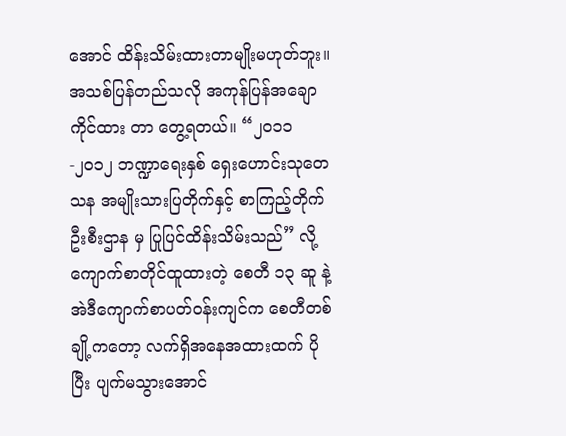အောင် ထိန်းသိမ်းထားတာမျိုးမဟုတ်ဘူး။အသစ်ပြန်တည်သလို အကုန်ပြန်အချောကိုင်ထား တာ တွေ့ရတယ်။ “၂၀၁၁-၂၀၁၂ ဘဏ္ဍာရေးနှစ် ရှေးဟောင်းသုတေသန အမျိုးသားပြတိုက်နှင့် စာကြည့်တိုက် ဦးစီးဌာန မှ ပြုပြင်ထိန်းသိမ်းသည်” လို့ ကျောက်စာတိုင်ထူထားတဲ့ စေတီ ၁၃ ဆူ နဲ့ အဲဒီကျောက်စာပတ်ဝန်းကျင်က စေတီတစ်ချို့ကတော့ လက်ရှိအနေအထားထက် ပိုပြီး ပျက်မသွားအောင်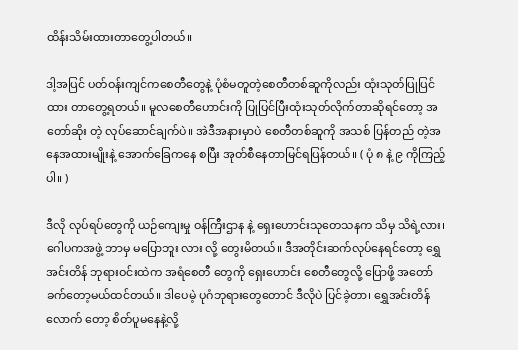ထိန်းသိမ်းထားတာတွေ့ပါတယ်။

ဒါ့အပြင် ပတ်ဝန်းကျင်ကစေတီတွေနဲ့ ပုံစံမတူတဲ့စေတီတစ်ဆူကိုလည်း ထုံးသုတ်ပြုပြင် ထား တာတွေ့ရတယ်။ မူလစေတီဟောင်းကို ပြုပြင်ပြီးထုံးသုတ်လိုက်တာဆိုရင်တော့ အတော်ဆိုး တဲ့ လုပ်ဆောင်ချက်ပဲ။ အဲဒီအနားမှာပဲ စေတီတစ်ဆူကို အသစ် ပြန်တည် တဲ့အနေအထားမျိုးနဲ့ အောက်ခြေကနေ စပြီး အုတ်စီနေတာမြင်ရပြန်တယ်။ ( ပုံ ၈ နဲ့ ၉ ကိုကြည့်ပါ။ )

ဒီလို လုပ်ရပ်တွေကို ယဉ်ကျေးမှု ဝန်ကြီးဌာန နဲ့ ရှေးဟောင်းသုတေသနက သိမှ သိရဲ့လား၊ ဂေါပကအဖွဲ့ ဘာမှ မပြောဘူး လား လို့ တွေးမိတယ်။ ဒီအတိုင်းဆက်လုပ်နေရင်တော့ ရွှေအင်းတိန် ဘုရားဝင်းထဲက အရံစေတီ တွေကို ရှေးဟောင်း စေတီတွေလို့ ပြောဖို့ အတော် ခက်တော့မယ်ထင်တယ်။ ဒါပေမဲ့ ပုဂံဘုရားတွေတောင် ဒီလိုပဲ ပြင်ခဲ့တာ၊ ရွှေအင်းတိန်လောက် တော့ စိတ်ပူမနေနဲ့လို့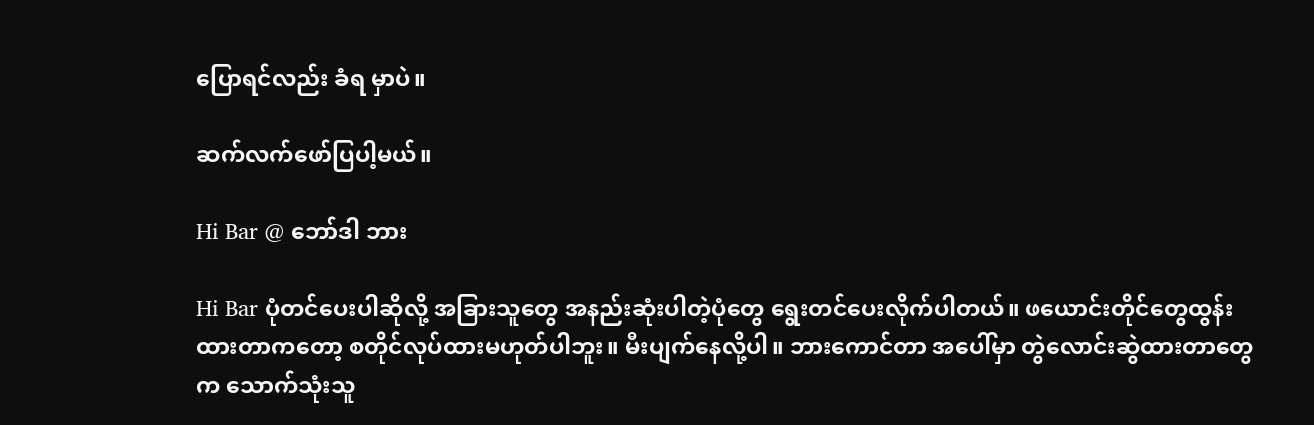ပြောရင်လည်း ခံရ မှာပဲ။

ဆက်လက်ဖော်ပြပါ့မယ်။

Hi Bar @ ဘော်ဒါ ဘား

Hi Bar ပုံတင်ပေးပါဆိုလို့ အခြားသူတွေ အနည်းဆုံးပါတဲ့ပုံတွေ ရွေးတင်ပေးလိုက်ပါတယ်။ ဖယောင်းတိုင်တွေထွန်းထားတာကတော့ စတိုင်လုပ်ထားမဟုတ်ပါဘူး။ မီးပျက်နေလို့ပါ။ ဘားကောင်တာ အပေါ်မှာ တွဲလောင်းဆွဲထားတာတွေက သောက်သုံးသူ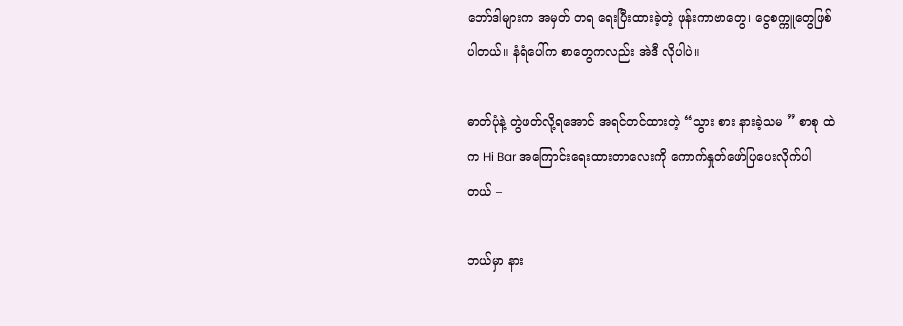ဘော်ဒါများက အမှတ် တရ ရေးပြီးထားခဲ့တဲ့ ဖုန်းကာဗာတွေ၊ ငွေစက္ကူတွေဖြစ်ပါတယ်။ နံရံပေါ်က စာတွေကလည်း အဲဒီ လိုပါပဲ။

ဓာတ်ပုံနဲ့ တွဲဖတ်လို့ရအောင် အရင်တင်ထားတဲ့ “သွား စား နားခဲ့သမ ” စာစု ထဲက Hi Bar အကြောင်းရေးထားတာလေးကို ကောက်နှုတ်ဖော်ပြပေးလိုက်ပါတယ် –

ဘယ်မှာ နား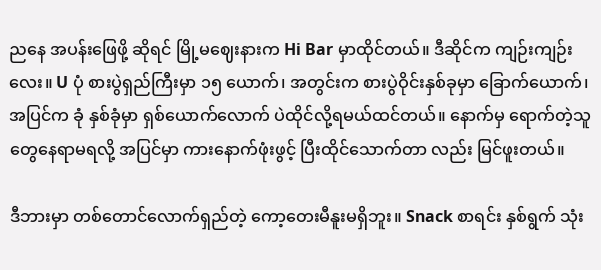ညနေ အပန်းဖြေဖို့ ဆိုရင် မြို့မဈေးနားက Hi Bar မှာထိုင်တယ်။ ဒီဆိုင်က ကျဉ်းကျဉ်းလေး။ U ပုံ စားပွဲရှည်ကြီးမှာ ၁၅ ယောက်၊ အတွင်းက စားပွဲဝိုင်းနှစ်ခုမှာ ခြောက်ယောက်၊ အပြင်က ခုံ နှစ်ခုံမှာ ရှစ်ယောက်လောက် ပဲထိုင်လို့ရမယ်ထင်တယ်။ နောက်မှ ရောက်တဲ့သူတွေနေရာမရလို့ အပြင်မှာ ကားနောက်ဖုံးဖွင့် ပြီးထိုင်သောက်တာ လည်း မြင်ဖူးတယ်။

ဒီဘားမှာ တစ်တောင်လောက်ရှည်တဲ့ ကော့တေးမီနူးမရှိဘူး။ Snack စာရင်း နှစ်ရွက် သုံး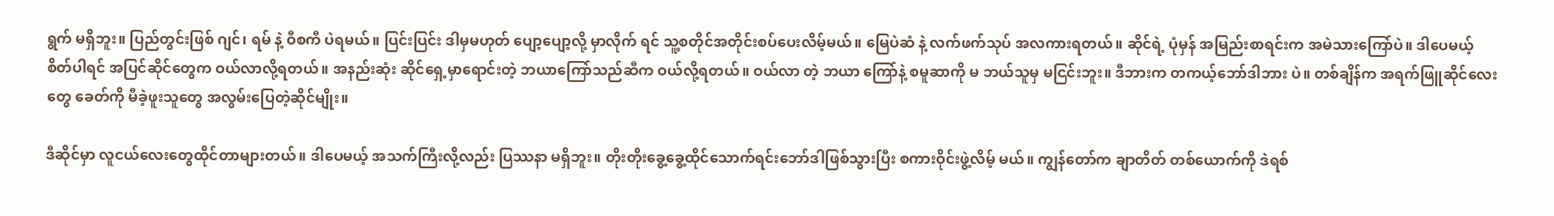ရွက် မရှိဘူး။ ပြည်တွင်းဖြစ် ဂျင်၊ ရမ် နဲ့ ဝီစကီ ပဲရမယ်။ ပြင်းပြင်း ဒါမှမဟုတ် ပျော့ပျော့လို့ မှာလိုက် ရင် သူ့စတိုင်အတိုင်းစပ်ပေးလိမ့်မယ်။ မြေပဲဆံ နဲ့ လက်ဖက်သုပ် အလကားရတယ်။ ဆိုင်ရဲ့ ပုံမှန် အမြည်းစာရင်းက အမဲသားကြော်ပဲ။ ဒါပေမယ့် စိတ်ပါရင် အပြင်ဆိုင်တွေက ဝယ်လာလို့ရတယ်။ အနည်းဆုံး ဆိုင်ရှေ့မှာရောင်းတဲ့ ဘယာကြော်သည်ဆီက ဝယ်လို့ရတယ်။ ဝယ်လာ တဲ့ ဘယာ ကြော်နဲ့ စမူဆာကို မ ဘယ်သူမှ မငြင်းဘူး။ ဒီဘားက တကယ့်ဘော်ဒါဘား ပဲ။ တစ်ချိန်က အရက်ဖြူဆိုင်လေးတွေ ခေတ်ကို မီခဲ့ဖူးသူတွေ အလွမ်းပြေတဲ့ဆိုင်မျိုး။

ဒီဆိုင်မှာ လူငယ်လေးတွေထိုင်တာများတယ်။ ဒါပေမယ့် အသက်ကြီးလို့လည်း ပြဿနာ မရှိဘူး။ တိုးတိုးခွေ့ခွေ့ထိုင်သောက်ရင်းဘော်ဒါဖြစ်သွားပြီး စကားဝိုင်းဖွဲ့လိမ့် မယ်။ ကျွန်တော်က ချာတိတ် တစ်ယောက်ကို ဒဲရစ်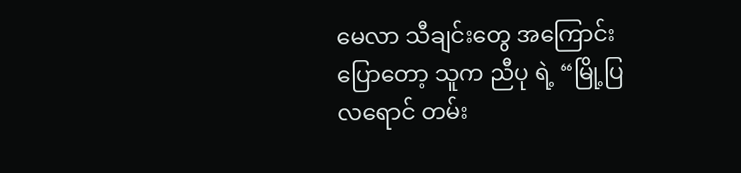မေလာ သီချင်းတွေ အကြောင်းပြောတော့ သူက ညီပု ရဲ့ “မြို့ပြလရောင် တမ်း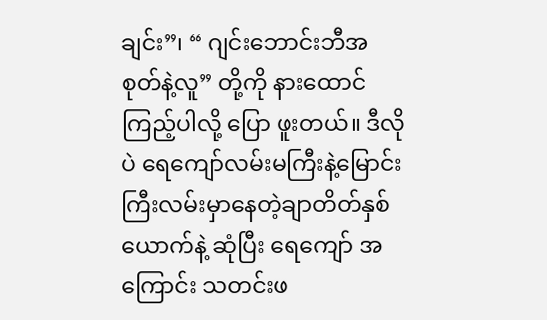ချင်း”၊ “ ဂျင်းဘောင်းဘီအစုတ်နဲ့လူ” တို့ကို နားထောင်ကြည့်ပါလို့ ပြော ဖူးတယ်။ ဒီလိုပဲ ရေကျော်လမ်းမကြီးနဲ့မြောင်းကြီးလမ်းမှာနေတဲ့ချာတိတ်နှစ်ယောက်နဲ့ ဆုံပြီး ရေကျော် အကြောင်း သတင်းဖ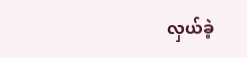လှယ်ခဲ့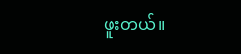ဖူးတယ်။